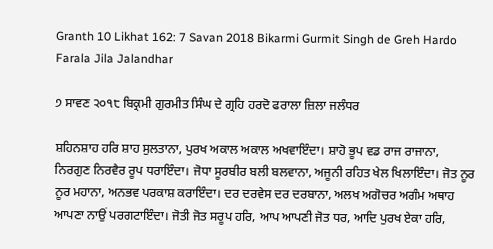Granth 10 Likhat 162: 7 Savan 2018 Bikarmi Gurmit Singh de Greh Hardo Farala Jila Jalandhar

੭ ਸਾਵਣ ੨੦੧੮ ਬਿਕ੍ਰਮੀ ਗੁਰਮੀਤ ਸਿੰਘ ਦੇ ਗ੍ਰਹਿ ਹਰਦੋ ਫਰਾਲਾ ਜ਼ਿਲਾ ਜਲੰਧਰ

ਸ਼ਹਿਨਸ਼ਾਹ ਹਰਿ ਸ਼ਾਹ ਸੁਲਤਾਨਾ, ਪੁਰਖ ਅਕਾਲ ਅਕਾਲ ਅਖਵਾਇੰਦਾ। ਸ਼ਾਹੋ ਭੂਪ ਵਡ ਰਾਜ ਰਾਜਾਨਾ, ਨਿਰਗੁਣ ਨਿਰਵੈਰ ਰੂਪ ਧਰਾਇੰਦਾ। ਜੋਧਾ ਸੂਰਬੀਰ ਬਲੀ ਬਲਵਾਨਾ, ਅਜੂਨੀ ਰਹਿਤ ਖੇਲ ਖਿਲਾਇੰਦਾ। ਜੋਤ ਨੂਰ ਨੂਰ ਮਹਾਨਾ, ਅਨਭਵ ਪਰਕਾਸ਼ ਕਰਾਇੰਦਾ। ਦਰ ਦਰਵੇਸ ਦਰ ਦਰਬਾਨਾ, ਅਲਖ ਅਗੋਚਰ ਅਗੰਮ ਅਥਾਹ ਆਪਣਾ ਨਾਉਂ ਪਰਗਟਾਇੰਦਾ। ਜੋਤੀ ਜੋਤ ਸਰੂਪ ਹਰਿ, ਆਪ ਆਪਣੀ ਜੋਤ ਧਰ, ਆਦਿ ਪੁਰਖ ਏਕਾ ਹਰਿ,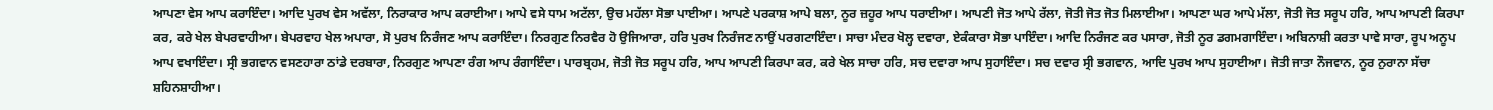ਆਪਣਾ ਵੇਸ ਆਪ ਕਰਾਇੰਦਾ। ਆਦਿ ਪੁਰਖ ਵੇਸ ਅਵੱਲਾ, ਨਿਰਾਕਾਰ ਆਪ ਕਰਾਈਆ। ਆਪੇ ਵਸੇ ਧਾਮ ਅਟੱਲਾ, ਉਚ ਮਹੱਲਾ ਸੋਭਾ ਪਾਈਆ। ਆਪਣੇ ਪਰਕਾਸ਼ ਆਪੇ ਬਲਾ, ਨੂਰ ਜ਼ਹੂਰ ਆਪ ਧਰਾਈਆ। ਆਪਣੀ ਜੋਤ ਆਪੇ ਰੱਲਾ, ਜੋਤੀ ਜੋਤ ਜੋਤ ਮਿਲਾਈਆ। ਆਪਣਾ ਘਰ ਆਪੇ ਮੱਲਾ, ਜੋਤੀ ਜੋਤ ਸਰੂਪ ਹਰਿ, ਆਪ ਆਪਣੀ ਕਿਰਪਾ ਕਰ, ਕਰੇ ਖੇਲ ਬੇਪਰਵਾਹੀਆ। ਬੇਪਰਵਾਹ ਖੇਲ ਅਪਾਰਾ, ਸੋ ਪੁਰਖ ਨਿਰੰਜਣ ਆਪ ਕਰਾਇੰਦਾ। ਨਿਰਗੁਣ ਨਿਰਵੈਰ ਹੋ ਉਜਿਆਰਾ, ਹਰਿ ਪੁਰਖ ਨਿਰੰਜਣ ਨਾਉਂ ਪਰਗਟਾਇੰਦਾ। ਸਾਚਾ ਮੰਦਰ ਖੋਲ੍ਹ ਦਵਾਰਾ, ਏਕੰਕਾਰਾ ਸੋਭਾ ਪਾਇੰਦਾ। ਆਦਿ ਨਿਰੰਜਣ ਕਰ ਪਸਾਰਾ, ਜੋਤੀ ਨੂਰ ਡਗਮਗਾਇੰਦਾ। ਅਬਿਨਾਸ਼ੀ ਕਰਤਾ ਪਾਵੇ ਸਾਰਾ, ਰੂਪ ਅਨੂਪ ਆਪ ਵਖਾਇੰਦਾ। ਸ੍ਰੀ ਭਗਵਾਨ ਵਸਣਹਾਰਾ ਠਾਂਡੇ ਦਰਬਾਰਾ, ਨਿਰਗੁਣ ਆਪਣਾ ਰੰਗ ਆਪ ਰੰਗਾਇੰਦਾ। ਪਾਰਬ੍ਰਹਮ, ਜੋਤੀ ਜੋਤ ਸਰੂਪ ਹਰਿ, ਆਪ ਆਪਣੀ ਕਿਰਪਾ ਕਰ, ਕਰੇ ਖੇਲ ਸਾਚਾ ਹਰਿ, ਸਚ ਦਵਾਰਾ ਆਪ ਸੁਹਾਇੰਦਾ। ਸਚ ਦਵਾਰ ਸ੍ਰੀ ਭਗਵਾਨ, ਆਦਿ ਪੁਰਖ ਆਪ ਸੁਹਾਈਆ। ਜੋਤੀ ਜਾਤਾ ਨੌਜਵਾਨ, ਨੂਰ ਨੁਰਾਨਾ ਸੱਚਾ ਸ਼ਹਿਨਸ਼ਾਹੀਆ।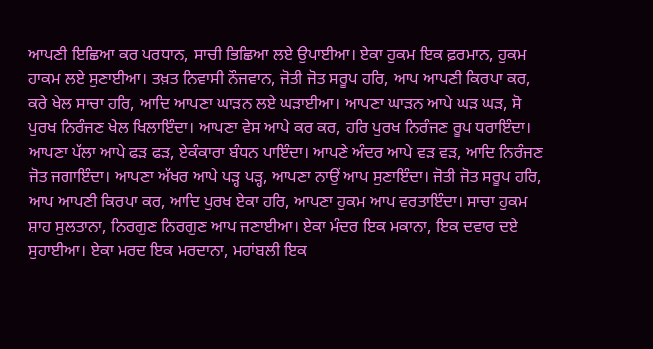ਆਪਣੀ ਇਛਿਆ ਕਰ ਪਰਧਾਨ, ਸਾਚੀ ਭਿਛਿਆ ਲਏ ਉਪਾਈਆ। ਏਕਾ ਹੁਕਮ ਇਕ ਫ਼ਰਮਾਨ, ਹੁਕਮ ਹਾਕਮ ਲਏ ਸੁਣਾਈਆ। ਤਖ਼ਤ ਨਿਵਾਸੀ ਨੌਜਵਾਨ, ਜੋਤੀ ਜੋਤ ਸਰੂਪ ਹਰਿ, ਆਪ ਆਪਣੀ ਕਿਰਪਾ ਕਰ, ਕਰੇ ਖੇਲ ਸਾਚਾ ਹਰਿ, ਆਦਿ ਆਪਣਾ ਘਾੜਨ ਲਏ ਘੜਾਈਆ। ਆਪਣਾ ਘਾੜਨ ਆਪੇ ਘੜ ਘੜ, ਸੋ ਪੁਰਖ ਨਿਰੰਜਣ ਖੇਲ ਖਿਲਾਇੰਦਾ। ਆਪਣਾ ਵੇਸ ਆਪੇ ਕਰ ਕਰ, ਹਰਿ ਪੁਰਖ ਨਿਰੰਜਣ ਰੂਪ ਧਰਾਇੰਦਾ। ਆਪਣਾ ਪੱਲਾ ਆਪੇ ਫੜ ਫੜ, ਏਕੰਕਾਰਾ ਬੰਧਨ ਪਾਇੰਦਾ। ਆਪਣੇ ਅੰਦਰ ਆਪੇ ਵੜ ਵੜ, ਆਦਿ ਨਿਰੰਜਣ ਜੋਤ ਜਗਾਇੰਦਾ। ਆਪਣਾ ਅੱਖਰ ਆਪੇ ਪੜ੍ਹ ਪੜ੍ਹ, ਆਪਣਾ ਨਾਉਂ ਆਪ ਸੁਣਾਇੰਦਾ। ਜੋਤੀ ਜੋਤ ਸਰੂਪ ਹਰਿ, ਆਪ ਆਪਣੀ ਕਿਰਪਾ ਕਰ, ਆਦਿ ਪੁਰਖ ਏਕਾ ਹਰਿ, ਆਪਣਾ ਹੁਕਮ ਆਪ ਵਰਤਾਇੰਦਾ। ਸਾਚਾ ਹੁਕਮ ਸ਼ਾਹ ਸੁਲਤਾਨਾ, ਨਿਰਗੁਣ ਨਿਰਗੁਣ ਆਪ ਜਣਾਈਆ। ਏਕਾ ਮੰਦਰ ਇਕ ਮਕਾਨਾ, ਇਕ ਦਵਾਰ ਦਏ ਸੁਹਾਈਆ। ਏਕਾ ਮਰਦ ਇਕ ਮਰਦਾਨਾ, ਮਹਾਂਬਲੀ ਇਕ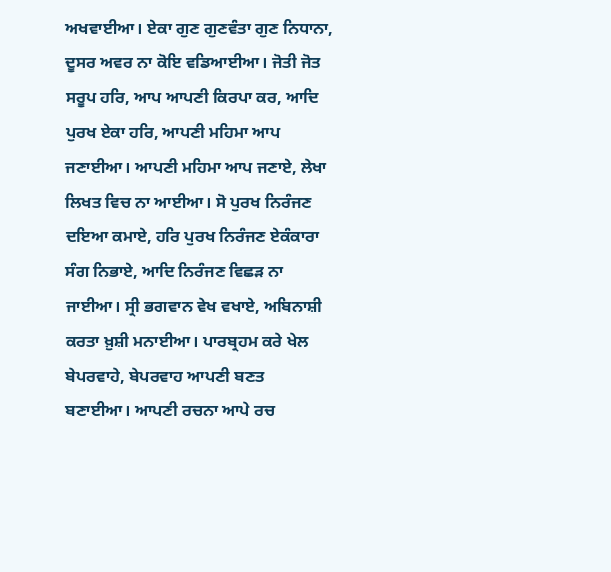ਅਖਵਾਈਆ। ਏਕਾ ਗੁਣ ਗੁਣਵੰਤਾ ਗੁਣ ਨਿਧਾਨਾ, ਦੂਸਰ ਅਵਰ ਨਾ ਕੋਇ ਵਡਿਆਈਆ। ਜੋਤੀ ਜੋਤ ਸਰੂਪ ਹਰਿ, ਆਪ ਆਪਣੀ ਕਿਰਪਾ ਕਰ, ਆਦਿ ਪੁਰਖ ਏਕਾ ਹਰਿ, ਆਪਣੀ ਮਹਿਮਾ ਆਪ ਜਣਾਈਆ। ਆਪਣੀ ਮਹਿਮਾ ਆਪ ਜਣਾਏ, ਲੇਖਾ ਲਿਖਤ ਵਿਚ ਨਾ ਆਈਆ। ਸੋ ਪੁਰਖ ਨਿਰੰਜਣ ਦਇਆ ਕਮਾਏ, ਹਰਿ ਪੁਰਖ ਨਿਰੰਜਣ ਏਕੰਕਾਰਾ ਸੰਗ ਨਿਭਾਏ, ਆਦਿ ਨਿਰੰਜਣ ਵਿਛੜ ਨਾ ਜਾਈਆ। ਸ੍ਰੀ ਭਗਵਾਨ ਵੇਖ ਵਖਾਏ, ਅਬਿਨਾਸ਼ੀ ਕਰਤਾ ਖ਼ੁਸ਼ੀ ਮਨਾਈਆ। ਪਾਰਬ੍ਰਹਮ ਕਰੇ ਖੇਲ ਬੇਪਰਵਾਹੇ, ਬੇਪਰਵਾਹ ਆਪਣੀ ਬਣਤ ਬਣਾਈਆ। ਆਪਣੀ ਰਚਨਾ ਆਪੇ ਰਚ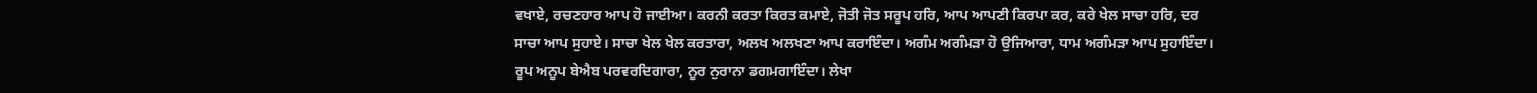ਵਖਾਏ, ਰਚਣਹਾਰ ਆਪ ਹੋ ਜਾਈਆ। ਕਰਨੀ ਕਰਤਾ ਕਿਰਤ ਕਮਾਏ, ਜੋਤੀ ਜੋਤ ਸਰੂਪ ਹਰਿ, ਆਪ ਆਪਣੀ ਕਿਰਪਾ ਕਰ, ਕਰੇ ਖੇਲ ਸਾਚਾ ਹਰਿ, ਦਰ ਸਾਚਾ ਆਪ ਸੁਹਾਏ। ਸਾਚਾ ਖੇਲ ਖੇਲ ਕਰਤਾਰਾ, ਅਲਖ ਅਲਖਣਾ ਆਪ ਕਰਾਇੰਦਾ। ਅਗੰਮ ਅਗੰਮੜਾ ਹੋ ਉਜਿਆਰਾ, ਧਾਮ ਅਗੰਮੜਾ ਆਪ ਸੁਹਾਇੰਦਾ। ਰੂਪ ਅਨੂਪ ਬੇਐਬ ਪਰਵਰਦਿਗਾਰਾ, ਨੂਰ ਨੁਰਾਨਾ ਡਗਮਗਾਇੰਦਾ। ਲੇਖਾ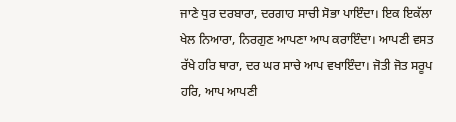ਜਾਣੇ ਧੁਰ ਦਰਬਾਰਾ, ਦਰਗਾਹ ਸਾਚੀ ਸੋਭਾ ਪਾਇੰਦਾ। ਇਕ ਇਕੱਲਾ ਖੇਲ ਨਿਆਰਾ, ਨਿਰਗੁਣ ਆਪਣਾ ਆਪ ਕਰਾਇੰਦਾ। ਆਪਣੀ ਵਸਤ ਰੱਖੇ ਹਰਿ ਥਾਰਾ, ਦਰ ਘਰ ਸਾਚੇ ਆਪ ਵਖਾਇੰਦਾ। ਜੋਤੀ ਜੋਤ ਸਰੂਪ ਹਰਿ, ਆਪ ਆਪਣੀ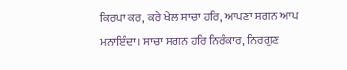ਕਿਰਪਾ ਕਰ, ਕਰੇ ਖੇਲ ਸਾਚਾ ਹਰਿ, ਆਪਣਾ ਸਗਨ ਆਪ ਮਨਾਇੰਦਾ। ਸਾਚਾ ਸਗਨ ਹਰਿ ਨਿਰੰਕਾਰ, ਨਿਰਗੁਣ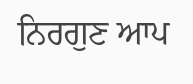ਨਿਰਗੁਣ ਆਪ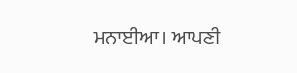ਮਨਾਈਆ। ਆਪਣੀ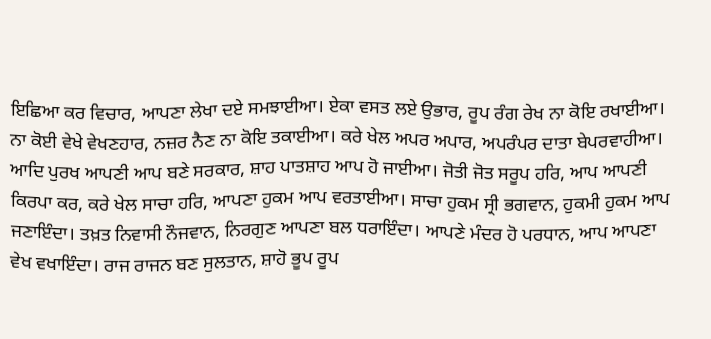ਇਛਿਆ ਕਰ ਵਿਚਾਰ, ਆਪਣਾ ਲੇਖਾ ਦਏ ਸਮਝਾਈਆ। ਏਕਾ ਵਸਤ ਲਏ ਉਭਾਰ, ਰੂਪ ਰੰਗ ਰੇਖ ਨਾ ਕੋਇ ਰਖਾਈਆ। ਨਾ ਕੋਈ ਵੇਖੇ ਵੇਖਣਹਾਰ, ਨਜ਼ਰ ਨੈਣ ਨਾ ਕੋਇ ਤਕਾਈਆ। ਕਰੇ ਖੇਲ ਅਪਰ ਅਪਾਰ, ਅਪਰੰਪਰ ਦਾਤਾ ਬੇਪਰਵਾਹੀਆ। ਆਦਿ ਪੁਰਖ ਆਪਣੀ ਆਪ ਬਣੇ ਸਰਕਾਰ, ਸ਼ਾਹ ਪਾਤਸ਼ਾਹ ਆਪ ਹੋ ਜਾਈਆ। ਜੋਤੀ ਜੋਤ ਸਰੂਪ ਹਰਿ, ਆਪ ਆਪਣੀ ਕਿਰਪਾ ਕਰ, ਕਰੇ ਖੇਲ ਸਾਚਾ ਹਰਿ, ਆਪਣਾ ਹੁਕਮ ਆਪ ਵਰਤਾਈਆ। ਸਾਚਾ ਹੁਕਮ ਸ੍ਰੀ ਭਗਵਾਨ, ਹੁਕਮੀ ਹੁਕਮ ਆਪ ਜਣਾਇੰਦਾ। ਤਖ਼ਤ ਨਿਵਾਸੀ ਨੌਜਵਾਨ, ਨਿਰਗੁਣ ਆਪਣਾ ਬਲ ਧਰਾਇੰਦਾ। ਆਪਣੇ ਮੰਦਰ ਹੋ ਪਰਧਾਨ, ਆਪ ਆਪਣਾ ਵੇਖ ਵਖਾਇੰਦਾ। ਰਾਜ ਰਾਜਨ ਬਣ ਸੁਲਤਾਨ, ਸ਼ਾਹੋ ਭੂਪ ਰੂਪ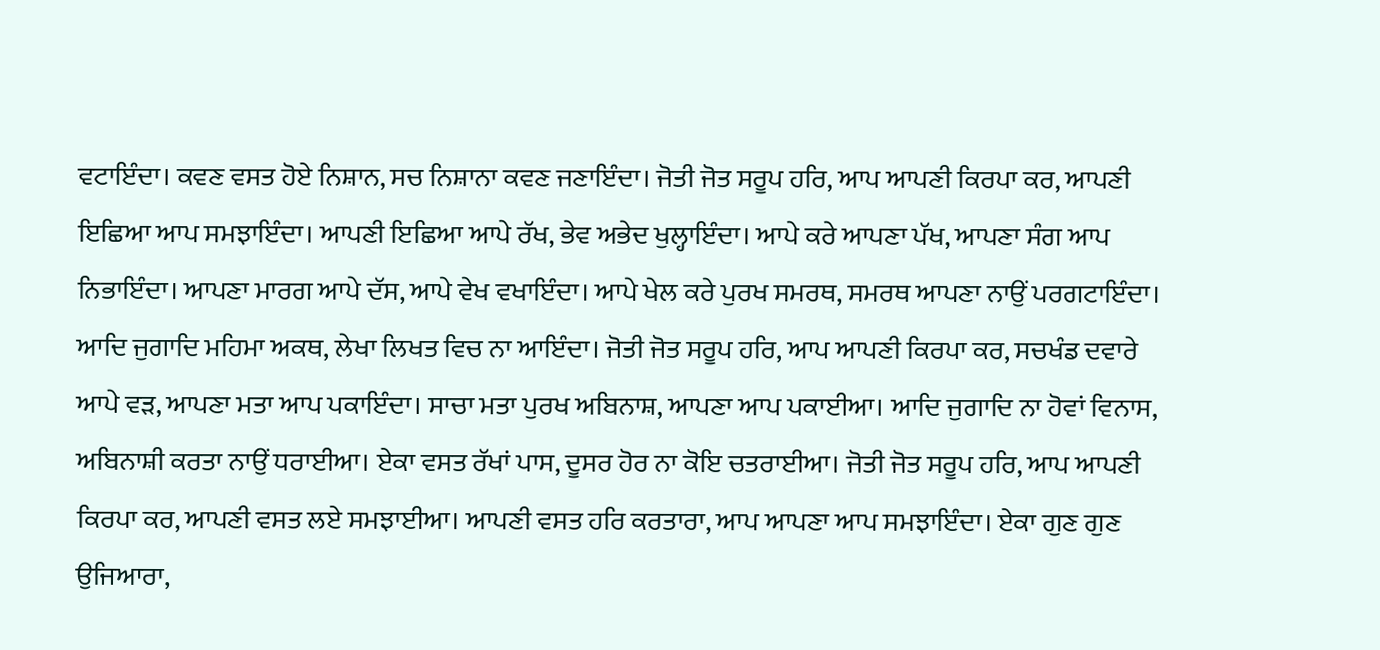ਵਟਾਇੰਦਾ। ਕਵਣ ਵਸਤ ਹੋਏ ਨਿਸ਼ਾਨ, ਸਚ ਨਿਸ਼ਾਨਾ ਕਵਣ ਜਣਾਇੰਦਾ। ਜੋਤੀ ਜੋਤ ਸਰੂਪ ਹਰਿ, ਆਪ ਆਪਣੀ ਕਿਰਪਾ ਕਰ, ਆਪਣੀ ਇਛਿਆ ਆਪ ਸਮਝਾਇੰਦਾ। ਆਪਣੀ ਇਛਿਆ ਆਪੇ ਰੱਖ, ਭੇਵ ਅਭੇਦ ਖੁਲ੍ਹਾਇੰਦਾ। ਆਪੇ ਕਰੇ ਆਪਣਾ ਪੱਖ, ਆਪਣਾ ਸੰਗ ਆਪ ਨਿਭਾਇੰਦਾ। ਆਪਣਾ ਮਾਰਗ ਆਪੇ ਦੱਸ, ਆਪੇ ਵੇਖ ਵਖਾਇੰਦਾ। ਆਪੇ ਖੇਲ ਕਰੇ ਪੁਰਖ ਸਮਰਥ, ਸਮਰਥ ਆਪਣਾ ਨਾਉਂ ਪਰਗਟਾਇੰਦਾ। ਆਦਿ ਜੁਗਾਦਿ ਮਹਿਮਾ ਅਕਥ, ਲੇਖਾ ਲਿਖਤ ਵਿਚ ਨਾ ਆਇੰਦਾ। ਜੋਤੀ ਜੋਤ ਸਰੂਪ ਹਰਿ, ਆਪ ਆਪਣੀ ਕਿਰਪਾ ਕਰ, ਸਚਖੰਡ ਦਵਾਰੇ ਆਪੇ ਵੜ, ਆਪਣਾ ਮਤਾ ਆਪ ਪਕਾਇੰਦਾ। ਸਾਚਾ ਮਤਾ ਪੁਰਖ ਅਬਿਨਾਸ਼, ਆਪਣਾ ਆਪ ਪਕਾਈਆ। ਆਦਿ ਜੁਗਾਦਿ ਨਾ ਹੋਵਾਂ ਵਿਨਾਸ, ਅਬਿਨਾਸ਼ੀ ਕਰਤਾ ਨਾਉਂ ਧਰਾਈਆ। ਏਕਾ ਵਸਤ ਰੱਖਾਂ ਪਾਸ, ਦੂਸਰ ਹੋਰ ਨਾ ਕੋਇ ਚਤਰਾਈਆ। ਜੋਤੀ ਜੋਤ ਸਰੂਪ ਹਰਿ, ਆਪ ਆਪਣੀ ਕਿਰਪਾ ਕਰ, ਆਪਣੀ ਵਸਤ ਲਏ ਸਮਝਾਈਆ। ਆਪਣੀ ਵਸਤ ਹਰਿ ਕਰਤਾਰਾ, ਆਪ ਆਪਣਾ ਆਪ ਸਮਝਾਇੰਦਾ। ਏਕਾ ਗੁਣ ਗੁਣ ਉਜਿਆਰਾ,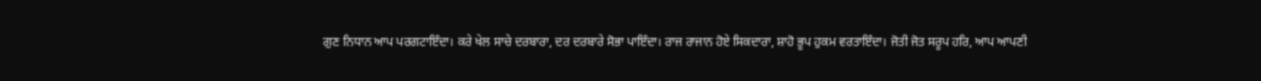ਗੁਣ ਨਿਧਾਨ ਆਪ ਪਰਗਟਾਇੰਦਾ। ਕਰੇ ਖੇਲ ਸਾਚੇ ਦਰਬਾਰਾ, ਦਰ ਦਰਬਾਰੇ ਸੋਭਾ ਪਾਇੰਦਾ। ਰਾਜ ਰਾਜਾਨ ਹੋਏ ਸਿਕਦਾਰਾ, ਸ਼ਾਹੋ ਭੂਪ ਹੁਕਮ ਵਰਤਾਇੰਦਾ। ਜੋਤੀ ਜੋਤ ਸਰੂਪ ਹਰਿ, ਆਪ ਆਪਣੀ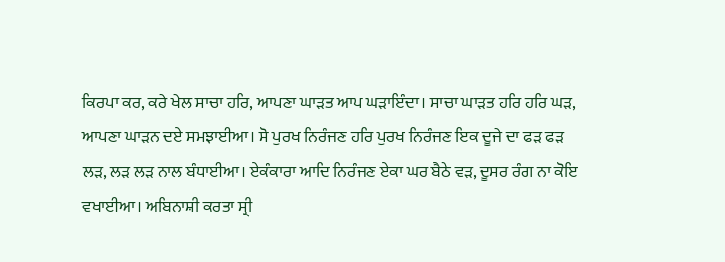ਕਿਰਪਾ ਕਰ, ਕਰੇ ਖੇਲ ਸਾਚਾ ਹਰਿ, ਆਪਣਾ ਘਾੜਤ ਆਪ ਘੜਾਇੰਦਾ। ਸਾਚਾ ਘਾੜਤ ਹਰਿ ਹਰਿ ਘੜ, ਆਪਣਾ ਘਾੜਨ ਦਏ ਸਮਝਾਈਆ। ਸੋ ਪੁਰਖ ਨਿਰੰਜਣ ਹਰਿ ਪੁਰਖ ਨਿਰੰਜਣ ਇਕ ਦੂਜੇ ਦਾ ਫੜ ਫੜ ਲੜ, ਲੜ ਲੜ ਨਾਲ ਬੰਧਾਈਆ। ਏਕੰਕਾਰਾ ਆਦਿ ਨਿਰੰਜਣ ਏਕਾ ਘਰ ਬੈਠੇ ਵੜ, ਦੂਸਰ ਰੰਗ ਨਾ ਕੋਇ ਵਖਾਈਆ। ਅਬਿਨਾਸ਼ੀ ਕਰਤਾ ਸ੍ਰੀ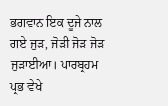ਭਗਵਾਨ ਇਕ ਦੂਜੇ ਨਾਲ ਗਏ ਜੁੜ, ਜੋੜੀ ਜੋੜ ਜੋੜ ਜੁੜਾਈਆ। ਪਾਰਬ੍ਰਹਮ ਪ੍ਰਭ ਵੇਖੇ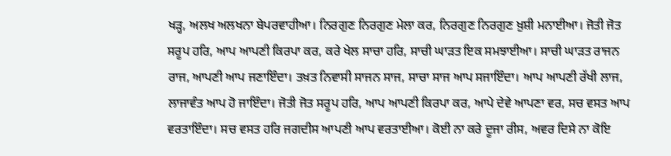ਖੜ੍ਹ, ਅਲਖ ਅਲਖਨਾ ਬੇਪਰਵਾਹੀਆ। ਨਿਰਗੁਣ ਨਿਰਗੁਣ ਮੇਲਾ ਕਰ, ਨਿਰਗੁਣ ਨਿਰਗੁਣ ਖ਼ੁਸ਼ੀ ਮਨਾਈਆ। ਜੋਤੀ ਜੋਤ ਸਰੂਪ ਹਰਿ, ਆਪ ਆਪਣੀ ਕਿਰਪਾ ਕਰ, ਕਰੇ ਖੇਲ ਸਾਚਾ ਹਰਿ, ਸਾਚੀ ਘਾੜਤ ਇਕ ਸਮਝਾਈਆ। ਸਾਚੀ ਘਾੜਤ ਰਾਜਨ ਰਾਜ, ਆਪਣੀ ਆਪ ਜਣਾਇੰਦਾ। ਤਖ਼ਤ ਨਿਵਾਸੀ ਸਾਜਨ ਸਾਜ, ਸਾਚਾ ਸਾਜ ਆਪ ਸਜਾਇੰਦਾ। ਆਪ ਆਪਣੀ ਰੱਖੀ ਲਾਜ, ਲਾਜਾਵੰਤ ਆਪ ਹੋ ਜਾਇੰਦਾ। ਜੋਤੀ ਜੋਤ ਸਰੂਪ ਹਰਿ, ਆਪ ਆਪਣੀ ਕਿਰਪਾ ਕਰ, ਆਪੇ ਦੇਵੇ ਆਪਣਾ ਵਰ, ਸਚ ਵਸਤ ਆਪ ਵਰਤਾਇੰਦਾ। ਸਚ ਵਸਤ ਹਰਿ ਜਗਦੀਸ ਆਪਣੀ ਆਪ ਵਰਤਾਈਆ। ਕੋਈ ਨਾ ਕਰੇ ਦੂਜਾ ਰੀਸ, ਅਵਰ ਦਿਸੇ ਨਾ ਕੋਇ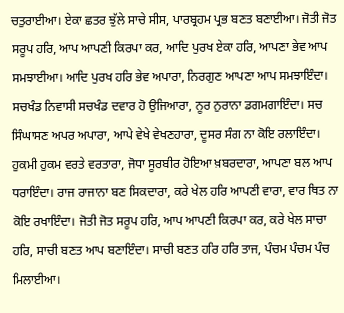ਚਤੁਰਾਈਆ। ਏਕਾ ਛਤਰ ਝੁੱਲੇ ਸਾਚੇ ਸੀਸ, ਪਾਰਬ੍ਰਹਮ ਪ੍ਰਭ ਬਣਤ ਬਣਾਈਆ। ਜੋਤੀ ਜੋਤ ਸਰੂਪ ਹਰਿ, ਆਪ ਆਪਣੀ ਕਿਰਪਾ ਕਰ, ਆਦਿ ਪੁਰਖ ਏਕਾ ਹਰਿ, ਆਪਣਾ ਭੇਵ ਆਪ ਸਮਝਾਈਆ। ਆਦਿ ਪੁਰਖ ਹਰਿ ਭੇਵ ਅਪਾਰਾ, ਨਿਰਗੁਣ ਆਪਣਾ ਆਪ ਸਮਝਾਇੰਦਾ। ਸਚਖੰਡ ਨਿਵਾਸੀ ਸਚਖੰਡ ਦਵਾਰ ਹੋ ਉਜਿਆਰਾ, ਨੂਰ ਨੁਰਾਨਾ ਡਗਮਗਾਇੰਦਾ। ਸਚ ਸਿੰਘਾਸਣ ਅਪਰ ਅਪਾਰਾ, ਆਪੇ ਵੇਖੇ ਵੇਖਣਹਾਰਾ, ਦੂਸਰ ਸੰਗ ਨਾ ਕੋਇ ਰਲਾਇੰਦਾ। ਹੁਕਮੀ ਹੁਕਮ ਵਰਤੇ ਵਰਤਾਰਾ, ਜੋਧਾ ਸੂਰਬੀਰ ਹੋਇਆ ਖ਼ਬਰਦਾਰਾ, ਆਪਣਾ ਬਲ ਆਪ ਧਰਾਇੰਦਾ। ਰਾਜ ਰਾਜਾਨਾ ਬਣ ਸਿਕਦਾਰਾ, ਕਰੇ ਖੇਲ ਹਰਿ ਆਪਣੀ ਵਾਰਾ, ਵਾਰ ਥਿਤ ਨਾ ਕੋਇ ਰਖਾਇੰਦਾ। ਜੋਤੀ ਜੋਤ ਸਰੂਪ ਹਰਿ, ਆਪ ਆਪਣੀ ਕਿਰਪਾ ਕਰ, ਕਰੇ ਖੇਲ ਸਾਚਾ ਹਰਿ, ਸਾਚੀ ਬਣਤ ਆਪ ਬਣਾਇੰਦਾ। ਸਾਚੀ ਬਣਤ ਹਰਿ ਹਰਿ ਤਾਜ, ਪੰਚਮ ਪੰਚਮ ਪੰਚ ਮਿਲਾਈਆ।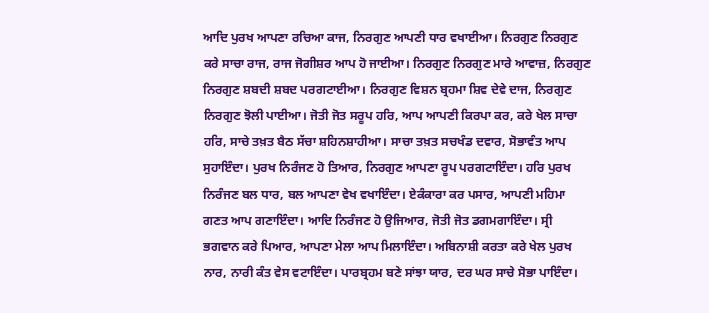ਆਦਿ ਪੁਰਖ ਆਪਣਾ ਰਚਿਆ ਕਾਜ, ਨਿਰਗੁਣ ਆਪਣੀ ਧਾਰ ਵਖਾਈਆ। ਨਿਰਗੁਣ ਨਿਰਗੁਣ ਕਰੇ ਸਾਚਾ ਰਾਜ, ਰਾਜ ਜੋਗੀਸ਼ਰ ਆਪ ਹੋ ਜਾਈਆ। ਨਿਰਗੁਣ ਨਿਰਗੁਣ ਮਾਰੇ ਆਵਾਜ਼, ਨਿਰਗੁਣ ਨਿਰਗੁਣ ਸ਼ਬਦੀ ਸ਼ਬਦ ਪਰਗਟਾਈਆ। ਨਿਰਗੁਣ ਵਿਸ਼ਨ ਬ੍ਰਹਮਾ ਸ਼ਿਵ ਦੇਵੇ ਦਾਜ, ਨਿਰਗੁਣ ਨਿਰਗੁਣ ਝੋਲੀ ਪਾਈਆ। ਜੋਤੀ ਜੋਤ ਸਰੂਪ ਹਰਿ, ਆਪ ਆਪਣੀ ਕਿਰਪਾ ਕਰ, ਕਰੇ ਖੇਲ ਸਾਚਾ ਹਰਿ, ਸਾਚੇ ਤਖ਼ਤ ਬੈਠ ਸੱਚਾ ਸ਼ਹਿਨਸ਼ਾਹੀਆ। ਸਾਚਾ ਤਖ਼ਤ ਸਚਖੰਡ ਦਵਾਰ, ਸੋਭਾਵੰਤ ਆਪ ਸੁਹਾਇੰਦਾ। ਪੁਰਖ ਨਿਰੰਜਣ ਹੋ ਤਿਆਰ, ਨਿਰਗੁਣ ਆਪਣਾ ਰੂਪ ਪਰਗਟਾਇੰਦਾ। ਹਰਿ ਪੁਰਖ ਨਿਰੰਜਣ ਬਲ ਧਾਰ, ਬਲ ਆਪਣਾ ਵੇਖ ਵਖਾਇੰਦਾ। ਏਕੰਕਾਰਾ ਕਰ ਪਸਾਰ, ਆਪਣੀ ਮਹਿਮਾ ਗਣਤ ਆਪ ਗਣਾਇੰਦਾ। ਆਦਿ ਨਿਰੰਜਣ ਹੋ ਉਜਿਆਰ, ਜੋਤੀ ਜੋਤ ਡਗਮਗਾਇੰਦਾ। ਸ੍ਰੀ ਭਗਵਾਨ ਕਰੇ ਪਿਆਰ, ਆਪਣਾ ਮੇਲਾ ਆਪ ਮਿਲਾਇੰਦਾ। ਅਬਿਨਾਸ਼ੀ ਕਰਤਾ ਕਰੇ ਖੇਲ ਪੁਰਖ ਨਾਰ, ਨਾਰੀ ਕੰਤ ਵੇਸ ਵਟਾਇੰਦਾ। ਪਾਰਬ੍ਰਹਮ ਬਣੇ ਸਾਂਝਾ ਯਾਰ, ਦਰ ਘਰ ਸਾਚੇ ਸੋਭਾ ਪਾਇੰਦਾ।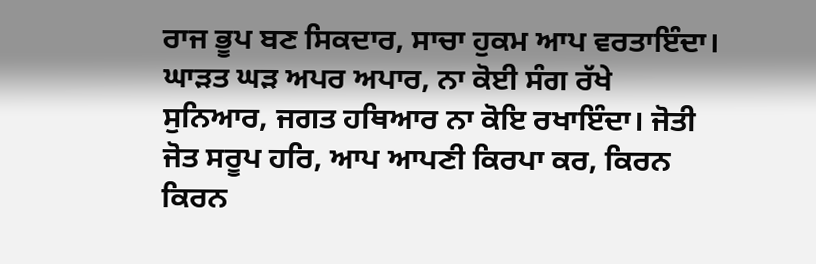ਰਾਜ ਭੂਪ ਬਣ ਸਿਕਦਾਰ, ਸਾਚਾ ਹੁਕਮ ਆਪ ਵਰਤਾਇੰਦਾ। ਘਾੜਤ ਘੜ ਅਪਰ ਅਪਾਰ, ਨਾ ਕੋਈ ਸੰਗ ਰੱਖੇ ਸੁਨਿਆਰ, ਜਗਤ ਹਥਿਆਰ ਨਾ ਕੋਇ ਰਖਾਇੰਦਾ। ਜੋਤੀ ਜੋਤ ਸਰੂਪ ਹਰਿ, ਆਪ ਆਪਣੀ ਕਿਰਪਾ ਕਰ, ਕਿਰਨ ਕਿਰਨ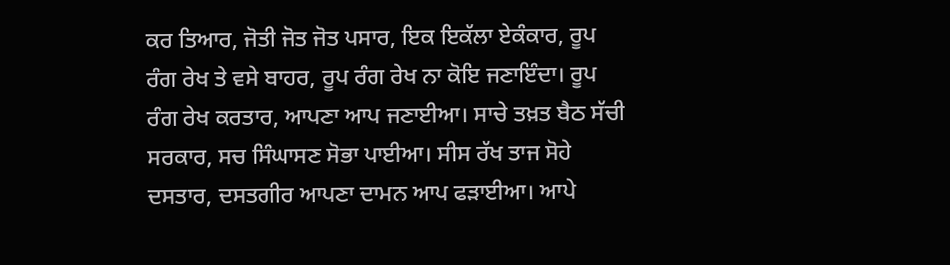ਕਰ ਤਿਆਰ, ਜੋਤੀ ਜੋਤ ਜੋਤ ਪਸਾਰ, ਇਕ ਇਕੱਲਾ ਏਕੰਕਾਰ, ਰੂਪ ਰੰਗ ਰੇਖ ਤੇ ਵਸੇ ਬਾਹਰ, ਰੂਪ ਰੰਗ ਰੇਖ ਨਾ ਕੋਇ ਜਣਾਇੰਦਾ। ਰੂਪ ਰੰਗ ਰੇਖ ਕਰਤਾਰ, ਆਪਣਾ ਆਪ ਜਣਾਈਆ। ਸਾਚੇ ਤਖ਼ਤ ਬੈਠ ਸੱਚੀ ਸਰਕਾਰ, ਸਚ ਸਿੰਘਾਸਣ ਸੋਭਾ ਪਾਈਆ। ਸੀਸ ਰੱਖ ਤਾਜ ਸੋਹੇ ਦਸਤਾਰ, ਦਸਤਗੀਰ ਆਪਣਾ ਦਾਮਨ ਆਪ ਫੜਾਈਆ। ਆਪੇ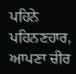ਪਹਿਨੇ ਪਹਿਨਣਹਾਰ, ਆਪਣਾ ਚੀਰ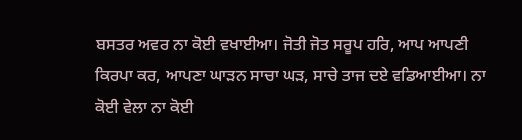ਬਸਤਰ ਅਵਰ ਨਾ ਕੋਈ ਵਖਾਈਆ। ਜੋਤੀ ਜੋਤ ਸਰੂਪ ਹਰਿ, ਆਪ ਆਪਣੀ ਕਿਰਪਾ ਕਰ, ਆਪਣਾ ਘਾੜਨ ਸਾਚਾ ਘੜ, ਸਾਚੇ ਤਾਜ ਦਏ ਵਡਿਆਈਆ। ਨਾ ਕੋਈ ਵੇਲਾ ਨਾ ਕੋਈ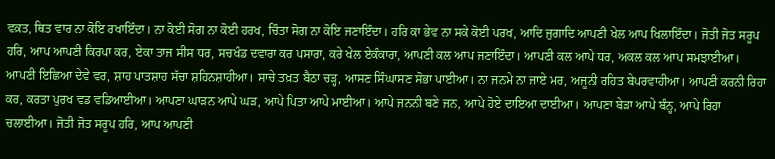ਵਕ਼ਤ, ਥਿਤ ਵਾਰ ਨਾ ਕੋਇ ਰਖਾਇੰਦਾ। ਨਾ ਕੋਈ ਸੋਗ ਨਾ ਕੋਈ ਹਰਖ, ਚਿੰਤਾ ਸੋਗ ਨਾ ਕੋਇ ਜਣਾਇੰਦਾ। ਹਰਿ ਕਾ ਭੇਵ ਨਾ ਸਕੇ ਕੋਈ ਪਰਖ, ਆਦਿ ਜੁਗਾਦਿ ਆਪਣੀ ਖੇਲ ਆਪ ਖਿਲਾਇੰਦਾ। ਜੋਤੀ ਜੋਤ ਸਰੂਪ ਹਰਿ, ਆਪ ਆਪਣੀ ਕਿਰਪਾ ਕਰ, ਏਕਾ ਤਾਜ ਸੀਸ ਧਰ, ਸਚਖੰਡ ਦਵਾਰਾ ਕਰ ਪਸਾਰਾ, ਕਰੇ ਖੇਲ ਏਕੰਕਾਰਾ, ਆਪਣੀ ਕਲ ਆਪ ਜਣਾਇੰਦਾ। ਆਪਣੀ ਕਲ ਆਪੇ ਧਰ, ਅਕਲ ਕਲ ਆਪ ਸਮਝਾਈਆ। ਆਪਣੀ ਇਛਿਆ ਦੇਵੇ ਵਰ, ਸ਼ਾਹ ਪਾਤਸ਼ਾਹ ਸੱਚਾ ਸ਼ਹਿਨਸ਼ਾਹੀਆ। ਸਾਚੇ ਤਖ਼ਤ ਬੈਠਾ ਚੜ੍ਹ, ਆਸਣ ਸਿੰਘਾਸਣ ਸੋਭਾ ਪਾਈਆ। ਨਾ ਜਨਮੇ ਨਾ ਜਾਏ ਮਰ, ਅਜੂਨੀ ਰਹਿਤ ਬੇਪਰਵਾਹੀਆ। ਆਪਣੀ ਕਰਨੀ ਰਿਹਾ ਕਰ, ਕਰਤਾ ਪੁਰਖ ਵਡ ਵਡਿਆਈਆ। ਆਪਣਾ ਘਾੜਨ ਆਪੇ ਘੜ, ਆਪੇ ਪਿਤਾ ਆਪੇ ਮਾਈਆ। ਆਪੇ ਜਨਨੀ ਬਣੇ ਜਨ, ਆਪੇ ਹੋਏ ਦਾਇਆ ਦਾਈਆ। ਆਪਣਾ ਬੇੜਾ ਆਪੇ ਬੰਨ੍ਹ, ਆਪੇ ਰਿਹਾ ਚਲਾਈਆ। ਜੋਤੀ ਜੋਤ ਸਰੂਪ ਹਰਿ, ਆਪ ਆਪਣੀ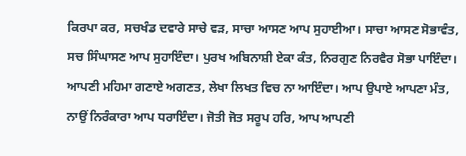ਕਿਰਪਾ ਕਰ, ਸਚਖੰਡ ਦਵਾਰੇ ਸਾਚੇ ਵੜ, ਸਾਚਾ ਆਸਣ ਆਪ ਸੁਹਾਈਆ। ਸਾਚਾ ਆਸਣ ਸੋਭਾਵੰਤ, ਸਚ ਸਿੰਘਾਸਣ ਆਪ ਸੁਹਾਇੰਦਾ। ਪੁਰਖ ਅਬਿਨਾਸ਼ੀ ਏਕਾ ਕੰਤ, ਨਿਰਗੁਣ ਨਿਰਵੈਰ ਸੋਭਾ ਪਾਇੰਦਾ। ਆਪਣੀ ਮਹਿਮਾ ਗਣਾਏ ਅਗਣਤ, ਲੇਖਾ ਲਿਖਤ ਵਿਚ ਨਾ ਆਇੰਦਾ। ਆਪ ਉਪਾਏ ਆਪਣਾ ਮੰਤ, ਨਾਉਂ ਨਿਰੰਕਾਰਾ ਆਪ ਧਰਾਇੰਦਾ। ਜੋਤੀ ਜੋਤ ਸਰੂਪ ਹਰਿ, ਆਪ ਆਪਣੀ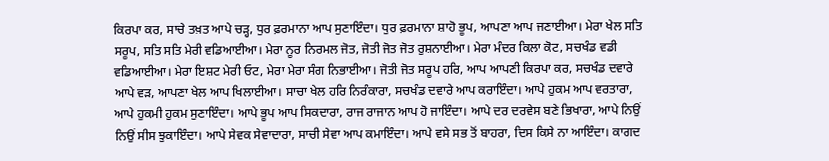ਕਿਰਪਾ ਕਰ, ਸਾਚੇ ਤਖ਼ਤ ਆਪੇ ਚੜ੍ਹ, ਧੁਰ ਫ਼ਰਮਾਨਾ ਆਪ ਸੁਣਾਇੰਦਾ। ਧੁਰ ਫ਼ਰਮਾਨਾ ਸ਼ਾਹੋ ਭੂਪ, ਆਪਣਾ ਆਪ ਜਣਾਈਆ। ਮੇਰਾ ਖੇਲ ਸਤਿ ਸਰੂਪ, ਸਤਿ ਸਤਿ ਮੇਰੀ ਵਡਿਆਈਆ। ਮੇਰਾ ਨੂਰ ਨਿਰਮਲ ਜੋਤ, ਜੋਤੀ ਜੋਤ ਜੋਤ ਰੁਸ਼ਨਾਈਆ। ਮੇਰਾ ਮੰਦਰ ਕਿਲਾ ਕੋਟ, ਸਚਖੰਡ ਵਡੀ ਵਡਿਆਈਆ। ਮੇਰਾ ਇਸ਼ਟ ਮੇਰੀ ਓਟ, ਮੇਰਾ ਮੇਰਾ ਸੰਗ ਨਿਭਾਈਆ। ਜੋਤੀ ਜੋਤ ਸਰੂਪ ਹਰਿ, ਆਪ ਆਪਣੀ ਕਿਰਪਾ ਕਰ, ਸਚਖੰਡ ਦਵਾਰੇ ਆਪੇ ਵੜ, ਆਪਣਾ ਖੇਲ ਆਪ ਖਿਲਾਈਆ। ਸਾਚਾ ਖੇਲ ਹਰਿ ਨਿਰੰਕਾਰਾ, ਸਚਖੰਡ ਦਵਾਰੇ ਆਪ ਕਰਾਇੰਦਾ। ਆਪੇ ਹੁਕਮ ਆਪ ਵਰਤਾਰਾ, ਆਪੇ ਹੁਕਮੀ ਹੁਕਮ ਸੁਣਾਇੰਦਾ। ਆਪੇ ਭੂਪ ਆਪ ਸਿਕਦਾਰਾ, ਰਾਜ ਰਾਜਾਨ ਆਪ ਹੋ ਜਾਇੰਦਾ। ਆਪੇ ਦਰ ਦਰਵੇਸ ਬਣੇ ਭਿਖਾਰਾ, ਆਪੇ ਨਿਉਂ ਨਿਉਂ ਸੀਸ ਝੁਕਾਇੰਦਾ। ਆਪੇ ਸੇਵਕ ਸੇਵਾਦਾਰਾ, ਸਾਚੀ ਸੇਵਾ ਆਪ ਕਮਾਇੰਦਾ। ਆਪੇ ਵਸੇ ਸਭ ਤੋਂ ਬਾਹਰਾ, ਦਿਸ ਕਿਸੇ ਨਾ ਆਇੰਦਾ। ਕਾਗਦ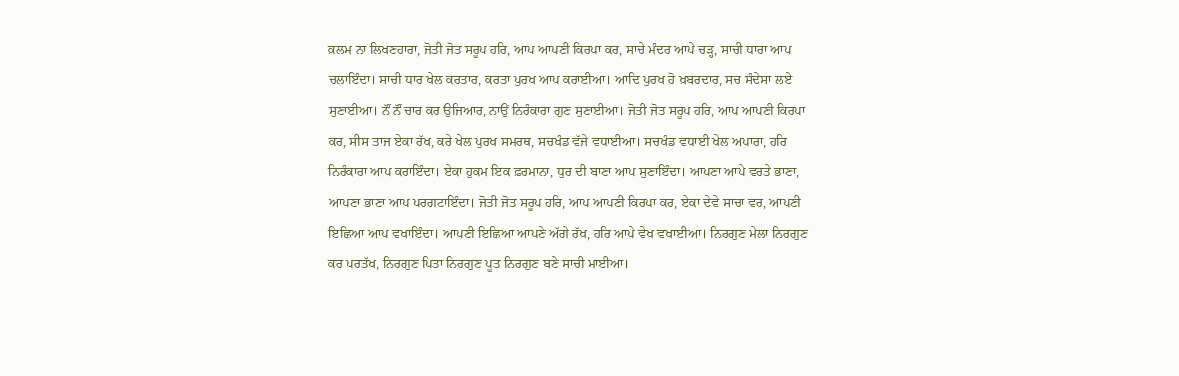ਕ਼ਲਮ ਨਾ ਲਿਖਣਹਾਰਾ, ਜੋਤੀ ਜੋਤ ਸਰੂਪ ਹਰਿ, ਆਪ ਆਪਣੀ ਕਿਰਪਾ ਕਰ, ਸਾਚੇ ਮੰਦਰ ਆਪੇ ਚੜ੍ਹ, ਸਾਚੀ ਧਾਰਾ ਆਪ ਚਲਾਇੰਦਾ। ਸਾਚੀ ਧਾਰ ਖੇਲ ਕਰਤਾਰ, ਕਰਤਾ ਪੁਰਖ ਆਪ ਕਰਾਈਆ। ਆਦਿ ਪੁਰਖ ਹੋ ਖ਼ਬਰਦਾਰ, ਸਚ ਸੰਦੇਸਾ ਲਏ ਸੁਣਾਈਆ। ਨੌਂ ਨੌਂ ਚਾਰ ਕਰ ਉਜਿਆਰ, ਨਾਉਂ ਨਿਰੰਕਾਰਾ ਗੁਣ ਸੁਣਾਈਆ। ਜੋਤੀ ਜੋਤ ਸਰੂਪ ਹਰਿ, ਆਪ ਆਪਣੀ ਕਿਰਪਾ ਕਰ, ਸੀਸ ਤਾਜ ਏਕਾ ਰੱਖ, ਕਰੇ ਖੇਲ ਪੁਰਖ ਸਮਰਥ, ਸਚਖੰਡ ਵੱਜੇ ਵਧਾਈਆ। ਸਚਖੰਡ ਵਧਾਈ ਖੇਲ ਅਪਾਰਾ, ਹਰਿ ਨਿਰੰਕਾਰਾ ਆਪ ਕਰਾਇੰਦਾ। ਏਕਾ ਹੁਕਮ ਇਕ ਫ਼ਰਮਾਨਾ, ਧੁਰ ਦੀ ਬਾਣਾ ਆਪ ਸੁਣਾਇੰਦਾ। ਆਪਣਾ ਆਪੇ ਵਰਤੇ ਭਾਣਾ, ਆਪਣਾ ਭਾਣਾ ਆਪ ਪਰਗਟਾਇੰਦਾ। ਜੋਤੀ ਜੋਤ ਸਰੂਪ ਹਰਿ, ਆਪ ਆਪਣੀ ਕਿਰਪਾ ਕਰ, ਏਕਾ ਦੇਵੇ ਸਾਚਾ ਵਰ, ਆਪਣੀ ਇਛਿਆ ਆਪ ਵਖਾਇੰਦਾ। ਆਪਣੀ ਇਛਿਆ ਆਪਣੇ ਅੱਗੇ ਰੱਖ, ਹਰਿ ਆਪੇ ਵੇਖ ਵਖਾਈਆ। ਨਿਰਗੁਣ ਮੇਲਾ ਨਿਰਗੁਣ ਕਰ ਪਰਤੱਖ, ਨਿਰਗੁਣ ਪਿਤਾ ਨਿਰਗੁਣ ਪੂਤ ਨਿਰਗੁਣ ਬਣੇ ਸਾਚੀ ਮਾਈਆ।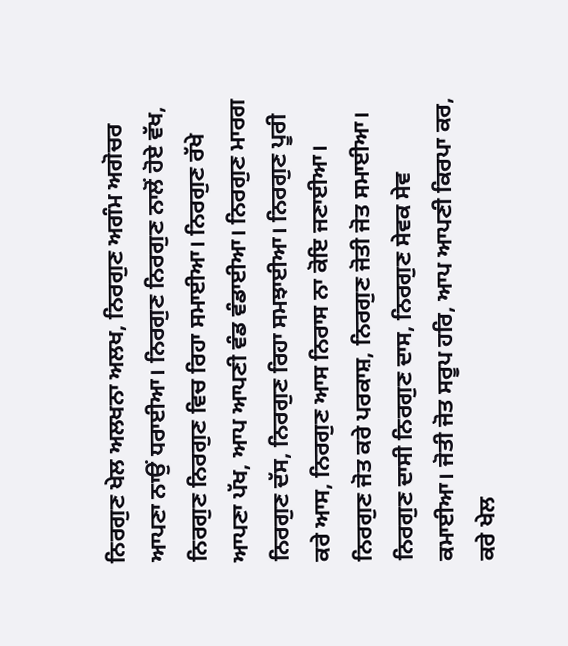ਨਿਰਗੁਣ ਖੇਲ ਅਲਖਨਾ ਅਲਖ, ਨਿਰਗੁਣ ਅਗੰਮ ਅਗੋਚਰ ਆਪਣਾ ਨਾਉਂ ਧਰਾਈਆ। ਨਿਰਗੁਣ ਨਿਰਗੁਣ ਨਾਲੋਂ ਹੋਏ ਵੱਖ, ਨਿਰਗੁਣ ਨਿਰਗੁਣ ਵਿਚ ਰਿਹਾ ਸਮਾਈਆ। ਨਿਰਗੁਣ ਰੱਖੇ ਆਪਣਾ ਪੱਖ, ਆਪ ਆਪਣੀ ਵੰਡ ਵੰਡਾਈਆ। ਨਿਰਗੁਣ ਮਾਰਗ ਨਿਰਗੁਣ ਦੱਸ, ਨਿਰਗੁਣ ਰਿਹਾ ਸਮਝਾਈਆ। ਨਿਰਗੁਣ ਪੂਰੀ ਕਰੇ ਆਸ, ਨਿਰਗੁਣ ਆਸ ਨਿਰਾਸ ਨਾ ਕੋਇ ਜਣਾਈਆ। ਨਿਰਗੁਣ ਜੋਤ ਕਰੇ ਪਰਕਾਸ਼, ਨਿਰਗੁਣ ਜੋਤੀ ਜੋਤ ਸਮਾਈਆ। ਨਿਰਗੁਣ ਦਾਸੀ ਨਿਰਗੁਣ ਦਾਸ, ਨਿਰਗੁਣ ਸੇਵਕ ਸੇਵ ਕਮਾਈਆ। ਜੋਤੀ ਜੋਤ ਸਰੂਪ ਹਰਿ, ਆਪ ਆਪਣੀ ਕਿਰਪਾ ਕਰ, ਕਰੇ ਖੇਲ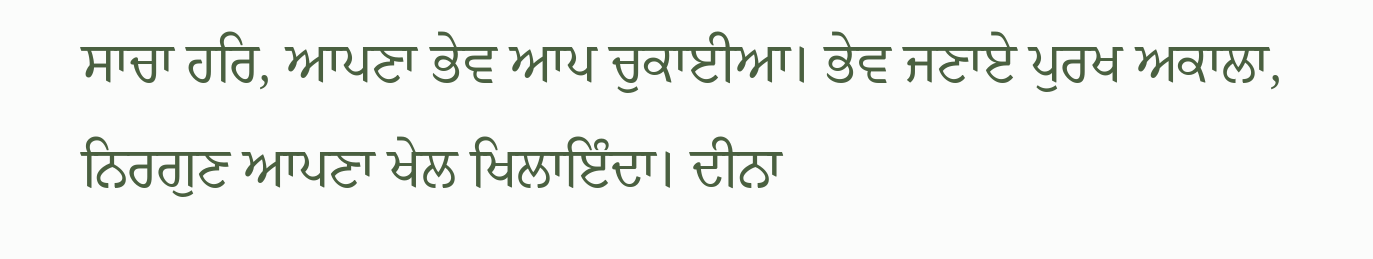ਸਾਚਾ ਹਰਿ, ਆਪਣਾ ਭੇਵ ਆਪ ਚੁਕਾਈਆ। ਭੇਵ ਜਣਾਏ ਪੁਰਖ ਅਕਾਲਾ, ਨਿਰਗੁਣ ਆਪਣਾ ਖੇਲ ਖਿਲਾਇੰਦਾ। ਦੀਨਾ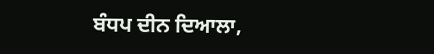ਬੰਧਪ ਦੀਨ ਦਿਆਲਾ,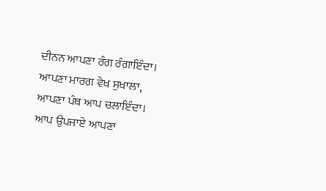ਦੀਨਨ ਆਪਣਾ ਰੰਗ ਰੰਗਾਇੰਦਾ। ਆਪਣਾ ਮਾਰਗ ਵੇਖ ਸੁਖਾਲਾ, ਆਪਣਾ ਪੰਥ ਆਪ ਚਲਾਇੰਦਾ। ਆਪ ਉਪਜਾਏ ਆਪਣਾ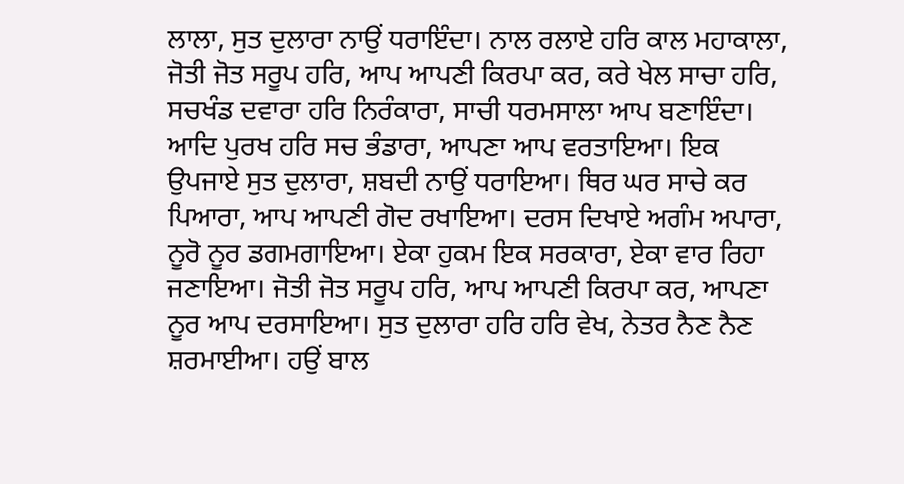ਲਾਲਾ, ਸੁਤ ਦੁਲਾਰਾ ਨਾਉਂ ਧਰਾਇੰਦਾ। ਨਾਲ ਰਲਾਏ ਹਰਿ ਕਾਲ ਮਹਾਕਾਲਾ, ਜੋਤੀ ਜੋਤ ਸਰੂਪ ਹਰਿ, ਆਪ ਆਪਣੀ ਕਿਰਪਾ ਕਰ, ਕਰੇ ਖੇਲ ਸਾਚਾ ਹਰਿ, ਸਚਖੰਡ ਦਵਾਰਾ ਹਰਿ ਨਿਰੰਕਾਰਾ, ਸਾਚੀ ਧਰਮਸਾਲਾ ਆਪ ਬਣਾਇੰਦਾ। ਆਦਿ ਪੁਰਖ ਹਰਿ ਸਚ ਭੰਡਾਰਾ, ਆਪਣਾ ਆਪ ਵਰਤਾਇਆ। ਇਕ ਉਪਜਾਏ ਸੁਤ ਦੁਲਾਰਾ, ਸ਼ਬਦੀ ਨਾਉਂ ਧਰਾਇਆ। ਥਿਰ ਘਰ ਸਾਚੇ ਕਰ ਪਿਆਰਾ, ਆਪ ਆਪਣੀ ਗੋਦ ਰਖਾਇਆ। ਦਰਸ ਦਿਖਾਏ ਅਗੰਮ ਅਪਾਰਾ, ਨੂਰੋ ਨੂਰ ਡਗਮਗਾਇਆ। ਏਕਾ ਹੁਕਮ ਇਕ ਸਰਕਾਰਾ, ਏਕਾ ਵਾਰ ਰਿਹਾ ਜਣਾਇਆ। ਜੋਤੀ ਜੋਤ ਸਰੂਪ ਹਰਿ, ਆਪ ਆਪਣੀ ਕਿਰਪਾ ਕਰ, ਆਪਣਾ ਨੂਰ ਆਪ ਦਰਸਾਇਆ। ਸੁਤ ਦੁਲਾਰਾ ਹਰਿ ਹਰਿ ਵੇਖ, ਨੇਤਰ ਨੈਣ ਨੈਣ ਸ਼ਰਮਾਈਆ। ਹਉਂ ਬਾਲ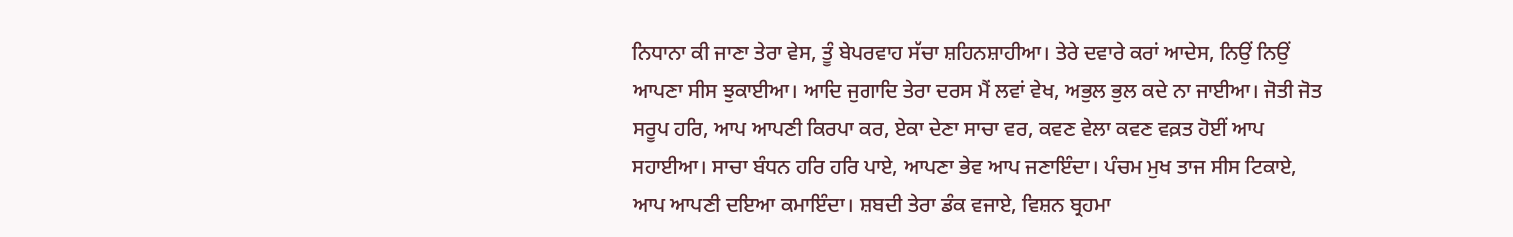ਨਿਧਾਨਾ ਕੀ ਜਾਣਾ ਤੇਰਾ ਵੇਸ, ਤੂੰ ਬੇਪਰਵਾਹ ਸੱਚਾ ਸ਼ਹਿਨਸ਼ਾਹੀਆ। ਤੇਰੇ ਦਵਾਰੇ ਕਰਾਂ ਆਦੇਸ, ਨਿਉਂ ਨਿਉਂ ਆਪਣਾ ਸੀਸ ਝੁਕਾਈਆ। ਆਦਿ ਜੁਗਾਦਿ ਤੇਰਾ ਦਰਸ ਮੈਂ ਲਵਾਂ ਵੇਖ, ਅਭੁਲ ਭੁਲ ਕਦੇ ਨਾ ਜਾਈਆ। ਜੋਤੀ ਜੋਤ ਸਰੂਪ ਹਰਿ, ਆਪ ਆਪਣੀ ਕਿਰਪਾ ਕਰ, ਏਕਾ ਦੇਣਾ ਸਾਚਾ ਵਰ, ਕਵਣ ਵੇਲਾ ਕਵਣ ਵਕ਼ਤ ਹੋਈਂ ਆਪ ਸਹਾਈਆ। ਸਾਚਾ ਬੰਧਨ ਹਰਿ ਹਰਿ ਪਾਏ, ਆਪਣਾ ਭੇਵ ਆਪ ਜਣਾਇੰਦਾ। ਪੰਚਮ ਮੁਖ ਤਾਜ ਸੀਸ ਟਿਕਾਏ, ਆਪ ਆਪਣੀ ਦਇਆ ਕਮਾਇੰਦਾ। ਸ਼ਬਦੀ ਤੇਰਾ ਡੰਕ ਵਜਾਏ, ਵਿਸ਼ਨ ਬ੍ਰਹਮਾ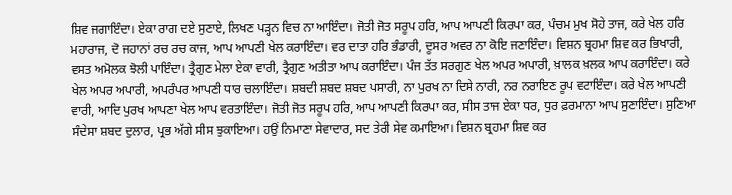ਸ਼ਿਵ ਜਗਾਇੰਦਾ। ਏਕਾ ਰਾਗ ਦਏ ਸੁਣਾਏ, ਲਿਖਣ ਪੜ੍ਹਨ ਵਿਚ ਨਾ ਆਇੰਦਾ। ਜੋਤੀ ਜੋਤ ਸਰੂਪ ਹਰਿ, ਆਪ ਆਪਣੀ ਕਿਰਪਾ ਕਰ, ਪੰਚਮ ਮੁਖ ਸੋਹੇ ਤਾਜ, ਕਰੇ ਖੇਲ ਹਰਿ ਮਹਾਰਾਜ, ਦੋ ਜਹਾਨਾਂ ਰਚ ਰਚ ਕਾਜ, ਆਪ ਆਪਣੀ ਖੇਲ ਕਰਾਇੰਦਾ। ਵਰ ਦਾਤਾ ਹਰਿ ਭੰਡਾਰੀ, ਦੂਸਰ ਅਵਰ ਨਾ ਕੋਇ ਜਣਾਇੰਦਾ। ਵਿਸ਼ਨ ਬ੍ਰਹਮਾ ਸ਼ਿਵ ਕਰ ਭਿਖਾਰੀ, ਵਸਤ ਅਮੋਲਕ ਝੋਲੀ ਪਾਇੰਦਾ। ਤ੍ਰੈਗੁਣ ਮੇਲਾ ਏਕਾ ਵਾਰੀ, ਤ੍ਰੈਗੁਣ ਅਤੀਤਾ ਆਪ ਕਰਾਇੰਦਾ। ਪੰਜ ਤੱਤ ਸਰਗੁਣ ਖੇਲ ਅਪਰ ਅਪਾਰੀ, ਖ਼ਾਲਕ ਖ਼ਲਕ ਆਪ ਕਰਾਇੰਦਾ। ਕਰੇ ਖੇਲ ਅਪਰ ਅਪਾਰੀ, ਅਪਰੰਪਰ ਆਪਣੀ ਧਾਰ ਚਲਾਇੰਦਾ। ਸ਼ਬਦੀ ਸ਼ਬਦ ਸ਼ਬਦ ਪਸਾਰੀ, ਨਾ ਪੁਰਖ ਨਾ ਦਿਸੇ ਨਾਰੀ, ਨਰ ਨਰਾਇਣ ਰੂਪ ਵਟਾਇੰਦਾ। ਕਰੇ ਖੇਲ ਆਪਣੀ ਵਾਰੀ, ਆਦਿ ਪੁਰਖ ਆਪਣਾ ਖੇਲ ਆਪ ਵਰਤਾਇੰਦਾ। ਜੋਤੀ ਜੋਤ ਸਰੂਪ ਹਰਿ, ਆਪ ਆਪਣੀ ਕਿਰਪਾ ਕਰ, ਸੀਸ ਤਾਜ ਏਕਾ ਧਰ, ਧੁਰ ਫ਼ਰਮਾਨਾ ਆਪ ਸੁਣਾਇੰਦਾ। ਸੁਣਿਆ ਸੰਦੇਸਾ ਸ਼ਬਦ ਦੁਲਾਰ, ਪ੍ਰਭ ਅੱਗੇ ਸੀਸ ਝੁਕਾਇਆ। ਹਉਂ ਨਿਮਾਣਾ ਸੇਵਾਦਾਰ, ਸਦ ਤੇਰੀ ਸੇਵ ਕਮਾਇਆ। ਵਿਸ਼ਨ ਬ੍ਰਹਮਾ ਸ਼ਿਵ ਕਰ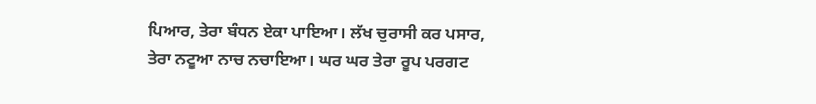ਪਿਆਰ, ਤੇਰਾ ਬੰਧਨ ਏਕਾ ਪਾਇਆ। ਲੱਖ ਚੁਰਾਸੀ ਕਰ ਪਸਾਰ, ਤੇਰਾ ਨਟੂਆ ਨਾਚ ਨਚਾਇਆ। ਘਰ ਘਰ ਤੇਰਾ ਰੂਪ ਪਰਗਟ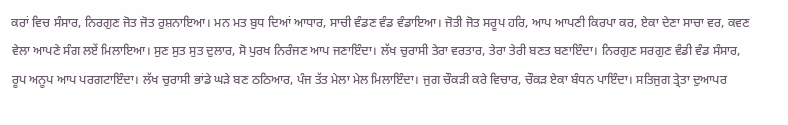ਕਰਾਂ ਵਿਚ ਸੰਸਾਰ, ਨਿਰਗੁਣ ਜੋਤ ਜੋਤ ਰੁਸ਼ਨਾਇਆ। ਮਨ ਮਤ ਬੁਧ ਦਿਆਂ ਆਧਾਰ, ਸਾਚੀ ਵੰਡਣ ਵੰਡ ਵੰਡਾਇਆ। ਜੋਤੀ ਜੋਤ ਸਰੂਪ ਹਰਿ, ਆਪ ਆਪਣੀ ਕਿਰਪਾ ਕਰ, ਏਕਾ ਦੇਣਾ ਸਾਚਾ ਵਰ, ਕਵਣ ਵੇਲਾ ਆਪਣੇ ਸੰਗ ਲਏਂ ਮਿਲਾਇਆ। ਸੁਣ ਸੁਤ ਸੁਤ ਦੁਲਾਰ, ਸੋ ਪੁਰਖ ਨਿਰੰਜਣ ਆਪ ਜਣਾਇੰਦਾ। ਲੱਖ ਚੁਰਾਸੀ ਤੇਰਾ ਵਰਤਾਰ, ਤੇਰਾ ਤੇਰੀ ਬਣਤ ਬਣਾਇੰਦਾ। ਨਿਰਗੁਣ ਸਰਗੁਣ ਵੰਡੀ ਵੰਡ ਸੰਸਾਰ, ਰੂਪ ਅਨੂਪ ਆਪ ਪਰਗਟਾਇੰਦਾ। ਲੱਖ ਚੁਰਾਸੀ ਭਾਂਡੇ ਘੜੇ ਬਣ ਠਠਿਆਰ, ਪੰਜ ਤੱਤ ਮੇਲਾ ਮੇਲ ਮਿਲਾਇੰਦਾ। ਜੁਗ ਚੌਕੜੀ ਕਰੇ ਵਿਚਾਰ, ਚੌਕੜ ਏਕਾ ਬੰਧਨ ਪਾਇੰਦਾ। ਸਤਿਜੁਗ ਤ੍ਰੇਤਾ ਦੁਆਪਰ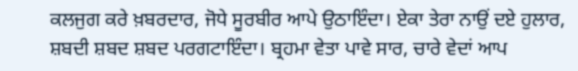ਕਲਜੁਗ ਕਰੇ ਖ਼ਬਰਦਾਰ, ਜੋਧੇ ਸੂਰਬੀਰ ਆਪੇ ਉਠਾਇੰਦਾ। ਏਕਾ ਤੇਰਾ ਨਾਉਂ ਦਏ ਹੁਲਾਰ, ਸ਼ਬਦੀ ਸ਼ਬਦ ਸ਼ਬਦ ਪਰਗਟਾਇੰਦਾ। ਬ੍ਰਹਮਾ ਵੇਤਾ ਪਾਵੇ ਸਾਰ, ਚਾਰੇ ਵੇਦਾਂ ਆਪ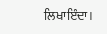ਲਿਖਾਇੰਦਾ।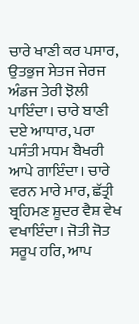ਚਾਰੇ ਖਾਣੀ ਕਰ ਪਸਾਰ, ਉਤਭੁਜ ਸੇਤਜ ਜੇਰਜ ਅੰਡਜ ਤੇਰੀ ਝੋਲੀ ਪਾਇੰਦਾ। ਚਾਰੇ ਬਾਣੀ ਦਏ ਆਧਾਰ, ਪਰਾ ਪਸੰਤੀ ਮਧਮ ਬੈਖਰੀ ਆਪੇ ਗਾਇੰਦਾ। ਚਾਰੇ ਵਰਨ ਮਾਰੇ ਮਾਰ, ਛੱਤ੍ਰੀ ਬ੍ਰਹਿਮਣ ਸ਼ੂਦਰ ਵੈਸ਼ ਵੇਖ ਵਖਾਇੰਦਾ। ਜੋਤੀ ਜੋਤ ਸਰੂਪ ਹਰਿ, ਆਪ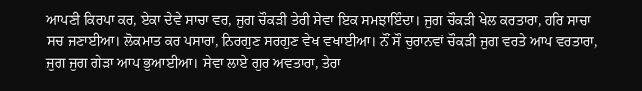ਆਪਣੀ ਕਿਰਪਾ ਕਰ, ਏਕਾ ਦੇਵੇ ਸਾਚਾ ਵਰ, ਜੁਗ ਚੌਕੜੀ ਤੇਰੀ ਸੇਵਾ ਇਕ ਸਮਝਾਇੰਦਾ। ਜੁਗ ਚੌਕੜੀ ਖੇਲ ਕਰਤਾਰਾ, ਹਰਿ ਸਾਚਾ ਸਚ ਜਣਾਈਆ। ਲੋਕਮਾਤ ਕਰ ਪਸਾਰਾ, ਨਿਰਗੁਣ ਸਰਗੁਣ ਵੇਖ ਵਖਾਈਆ। ਨੌਂ ਸੌ ਚੁਰਾਨਵਾਂ ਚੌਕੜੀ ਜੁਗ ਵਰਤੇ ਆਪ ਵਰਤਾਰਾ, ਜੁਗ ਜੁਗ ਗੇੜਾ ਆਪ ਭੁਆਈਆ। ਸੇਵਾ ਲਾਏ ਗੁਰ ਅਵਤਾਰਾ, ਤੇਰਾ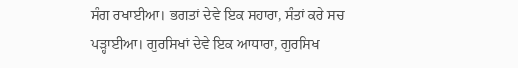ਸੰਗ ਰਖਾਈਆ। ਭਗਤਾਂ ਦੇਵੇ ਇਕ ਸਹਾਰਾ, ਸੰਤਾਂ ਕਰੇ ਸਚ ਪੜ੍ਹਾਈਆ। ਗੁਰਸਿਖਾਂ ਦੇਵੇ ਇਕ ਆਧਾਰਾ, ਗੁਰਸਿਖ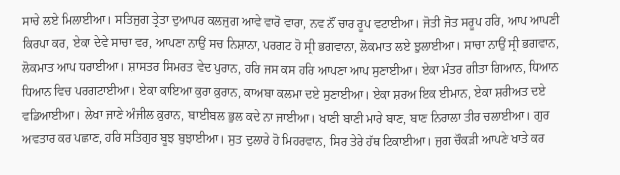ਸਾਚੇ ਲਏ ਮਿਲਾਈਆ। ਸਤਿਜੁਗ ਤ੍ਰੇਤਾ ਦੁਆਪਰ ਕਲਜੁਗ ਆਵੇ ਵਾਰੋ ਵਾਰਾ, ਨਵ ਨੌਂ ਚਾਰ ਰੂਪ ਵਟਾਈਆ। ਜੋਤੀ ਜੋਤ ਸਰੂਪ ਹਰਿ, ਆਪ ਆਪਣੀ ਕਿਰਪਾ ਕਰ, ਏਕਾ ਦੇਵੇ ਸਾਚਾ ਵਰ, ਆਪਣਾ ਨਾਉਂ ਸਚ ਨਿਸ਼ਾਨਾ, ਪਰਗਟ ਹੋ ਸ੍ਰੀ ਭਗਵਾਨਾ, ਲੋਕਮਾਤ ਲਏ ਝੁਲਾਈਆ। ਸਾਚਾ ਨਾਉਂ ਸ੍ਰੀ ਭਗਵਾਨ, ਲੋਕਮਾਤ ਆਪ ਧਰਾਈਆ। ਸ਼ਾਸਤਰ ਸਿਮਰਤ ਵੇਦ ਪੁਰਾਨ, ਹਰਿ ਜਸ ਕਸ ਹਰਿ ਆਪਣਾ ਆਪ ਸੁਣਾਈਆ। ਏਕਾ ਮੰਤਰ ਗੀਤਾ ਗਿਆਨ, ਧਿਆਨ ਧਿਆਨ ਵਿਚ ਪਰਗਟਾਈਆ। ਏਕਾ ਕਾਇਆ ਕੁਰਾ ਕ਼ੁਰਾਨ, ਕਾਅਬਾ ਕਲਮਾ ਦਏ ਸੁਣਾਈਆ। ਏਕਾ ਸ਼ਰਅ ਇਕ ਈਮਾਨ, ਏਕਾ ਸ਼ਰੀਅਤ ਦਏ ਵਡਿਆਈਆ। ਲੇਖਾ ਜਾਣੇ ਅੰਜੀਲ ਕ਼ੁਰਾਨ, ਬਾਈਬਲ ਭੁਲ ਕਦੇ ਨਾ ਜਾਈਆ। ਖਾਣੀ ਬਾਣੀ ਮਾਰੇ ਬਾਣ, ਬਾਣ ਨਿਰਾਲਾ ਤੀਰ ਚਲਾਈਆ। ਗੁਰ ਅਵਤਾਰ ਕਰ ਪਛਾਣ, ਹਰਿ ਸਤਿਗੁਰ ਬੂਝ ਬੁਝਾਈਆ। ਸੁਤ ਦੁਲਾਰੇ ਹੋ ਮਿਹਰਵਾਨ, ਸਿਰ ਤੇਰੇ ਹੱਥ ਟਿਕਾਈਆ। ਜੁਗ ਚੌਕੜੀ ਆਪਣੇ ਖਾਤੇ ਕਰ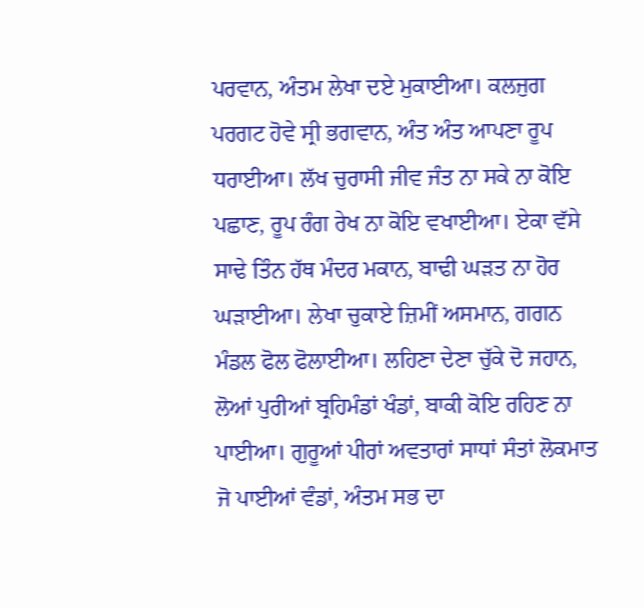ਪਰਵਾਨ, ਅੰਤਮ ਲੇਖਾ ਦਏ ਮੁਕਾਈਆ। ਕਲਜੁਗ ਪਰਗਟ ਹੋਵੇ ਸ੍ਰੀ ਭਗਵਾਨ, ਅੰਤ ਅੰਤ ਆਪਣਾ ਰੂਪ ਧਰਾਈਆ। ਲੱਖ ਚੁਰਾਸੀ ਜੀਵ ਜੰਤ ਨਾ ਸਕੇ ਨਾ ਕੋਇ ਪਛਾਣ, ਰੂਪ ਰੰਗ ਰੇਖ ਨਾ ਕੋਇ ਵਖਾਈਆ। ਏਕਾ ਵੱਸੇ ਸਾਢੇ ਤਿੰਨ ਹੱਥ ਮੰਦਰ ਮਕਾਨ, ਬਾਢੀ ਘੜਤ ਨਾ ਹੋਰ ਘੜਾਈਆ। ਲੇਖਾ ਚੁਕਾਏ ਜ਼ਿਮੀਂ ਅਸਮਾਨ, ਗਗਨ ਮੰਡਲ ਫੋਲ ਫੋਲਾਈਆ। ਲਹਿਣਾ ਦੇਣਾ ਚੁੱਕੇ ਦੋ ਜਹਾਨ, ਲੋਆਂ ਪੁਰੀਆਂ ਬ੍ਰਹਿਮੰਡਾਂ ਖੰਡਾਂ, ਬਾਕੀ ਕੋਇ ਰਹਿਣ ਨਾ ਪਾਈਆ। ਗੁਰੂਆਂ ਪੀਰਾਂ ਅਵਤਾਰਾਂ ਸਾਧਾਂ ਸੰਤਾਂ ਲੋਕਮਾਤ ਜੋ ਪਾਈਆਂ ਵੰਡਾਂ, ਅੰਤਮ ਸਭ ਦਾ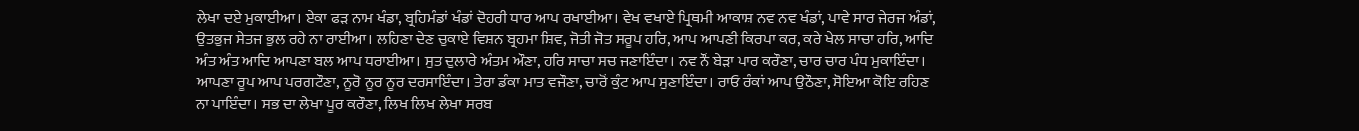ਲੇਖਾ ਦਏ ਮੁਕਾਈਆ। ਏਕਾ ਫੜ ਨਾਮ ਖੰਡਾ, ਬ੍ਰਹਿਮੰਡਾਂ ਖੰਡਾਂ ਦੋਹਰੀ ਧਾਰ ਆਪ ਰਖਾਈਆ। ਵੇਖ ਵਖਾਏ ਪ੍ਰਿਥਮੀ ਆਕਾਸ਼ ਨਵ ਨਵ ਖੰਡਾਂ, ਪਾਵੇ ਸਾਰ ਜੇਰਜ ਅੰਡਾਂ, ਉਤਭੁਜ ਸੇਤਜ ਭੁਲ ਰਹੇ ਨਾ ਰਾਈਆ। ਲਹਿਣਾ ਦੇਣ ਚੁਕਾਏ ਵਿਸ਼ਨ ਬ੍ਰਹਮਾ ਸ਼ਿਵ, ਜੋਤੀ ਜੋਤ ਸਰੂਪ ਹਰਿ, ਆਪ ਆਪਣੀ ਕਿਰਪਾ ਕਰ, ਕਰੇ ਖੇਲ ਸਾਚਾ ਹਰਿ, ਆਦਿ ਅੰਤ ਅੰਤ ਆਦਿ ਆਪਣਾ ਬਲ ਆਪ ਧਰਾਈਆ। ਸੁਤ ਦੁਲਾਰੇ ਅੰਤਮ ਔਣਾ, ਹਰਿ ਸਾਚਾ ਸਚ ਜਣਾਇੰਦਾ। ਨਵ ਨੌਂ ਬੇੜਾ ਪਾਰ ਕਰੌਣਾ, ਚਾਰ ਚਾਰ ਪੰਧ ਮੁਕਾਇੰਦਾ। ਆਪਣਾ ਰੂਪ ਆਪ ਪਰਗਟੌਣਾ, ਨੂਰੋ ਨੂਰ ਨੂਰ ਦਰਸਾਇੰਦਾ। ਤੇਰਾ ਡੰਕਾ ਮਾਤ ਵਜੌਣਾ, ਚਾਰੋਂ ਕੁੰਟ ਆਪ ਸੁਣਾਇੰਦਾ। ਰਾਓ ਰੰਕਾਂ ਆਪ ਉਠੌਣਾ, ਸੋਇਆ ਕੋਇ ਰਹਿਣ ਨਾ ਪਾਇੰਦਾ। ਸਭ ਦਾ ਲੇਖਾ ਪੂਰ ਕਰੌਣਾ, ਲਿਖ ਲਿਖ ਲੇਖਾ ਸਰਬ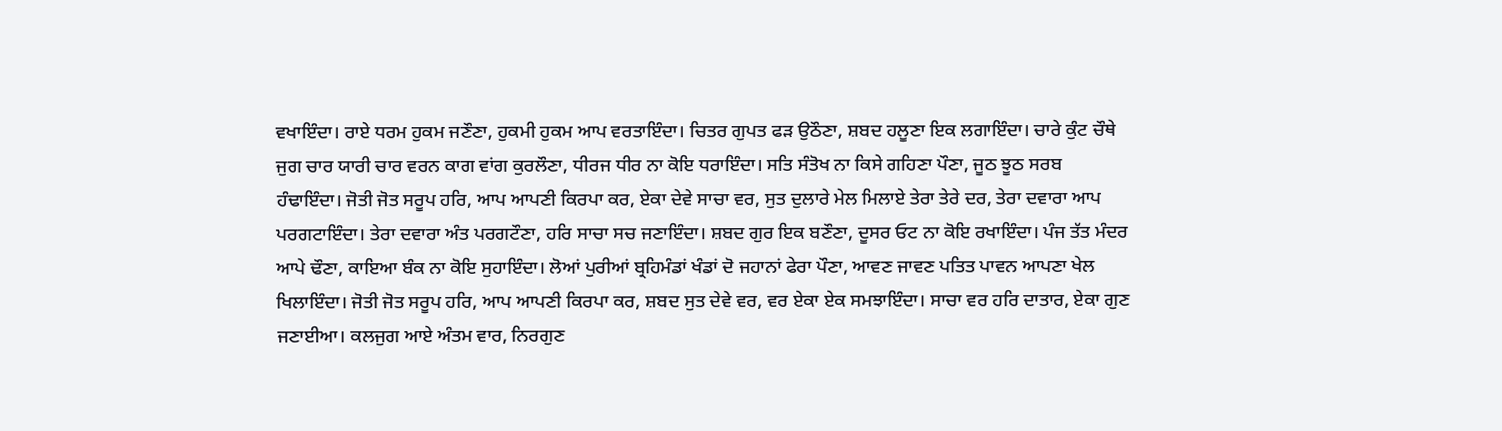ਵਖਾਇੰਦਾ। ਰਾਏ ਧਰਮ ਹੁਕਮ ਜਣੌਣਾ, ਹੁਕਮੀ ਹੁਕਮ ਆਪ ਵਰਤਾਇੰਦਾ। ਚਿਤਰ ਗੁਪਤ ਫੜ ਉਠੌਣਾ, ਸ਼ਬਦ ਹਲੂਣਾ ਇਕ ਲਗਾਇੰਦਾ। ਚਾਰੇ ਕੁੰਟ ਚੌਥੇ ਜੁਗ ਚਾਰ ਯਾਰੀ ਚਾਰ ਵਰਨ ਕਾਗ ਵਾਂਗ ਕੁਰਲੌਣਾ, ਧੀਰਜ ਧੀਰ ਨਾ ਕੋਇ ਧਰਾਇੰਦਾ। ਸਤਿ ਸੰਤੋਖ ਨਾ ਕਿਸੇ ਗਹਿਣਾ ਪੌਣਾ, ਜੂਠ ਝੂਠ ਸਰਬ ਹੰਢਾਇੰਦਾ। ਜੋਤੀ ਜੋਤ ਸਰੂਪ ਹਰਿ, ਆਪ ਆਪਣੀ ਕਿਰਪਾ ਕਰ, ਏਕਾ ਦੇਵੇ ਸਾਚਾ ਵਰ, ਸੁਤ ਦੁਲਾਰੇ ਮੇਲ ਮਿਲਾਏ ਤੇਰਾ ਤੇਰੇ ਦਰ, ਤੇਰਾ ਦਵਾਰਾ ਆਪ ਪਰਗਟਾਇੰਦਾ। ਤੇਰਾ ਦਵਾਰਾ ਅੰਤ ਪਰਗਟੌਣਾ, ਹਰਿ ਸਾਚਾ ਸਚ ਜਣਾਇੰਦਾ। ਸ਼ਬਦ ਗੁਰ ਇਕ ਬਣੌਣਾ, ਦੂਸਰ ਓਟ ਨਾ ਕੋਇ ਰਖਾਇੰਦਾ। ਪੰਜ ਤੱਤ ਮੰਦਰ ਆਪੇ ਢੌਣਾ, ਕਾਇਆ ਬੰਕ ਨਾ ਕੋਇ ਸੁਹਾਇੰਦਾ। ਲੋਆਂ ਪੁਰੀਆਂ ਬ੍ਰਹਿਮੰਡਾਂ ਖੰਡਾਂ ਦੋ ਜਹਾਨਾਂ ਫੇਰਾ ਪੌਣਾ, ਆਵਣ ਜਾਵਣ ਪਤਿਤ ਪਾਵਨ ਆਪਣਾ ਖੇਲ ਖਿਲਾਇੰਦਾ। ਜੋਤੀ ਜੋਤ ਸਰੂਪ ਹਰਿ, ਆਪ ਆਪਣੀ ਕਿਰਪਾ ਕਰ, ਸ਼ਬਦ ਸੁਤ ਦੇਵੇ ਵਰ, ਵਰ ਏਕਾ ਏਕ ਸਮਝਾਇੰਦਾ। ਸਾਚਾ ਵਰ ਹਰਿ ਦਾਤਾਰ, ਏਕਾ ਗੁਣ ਜਣਾਈਆ। ਕਲਜੁਗ ਆਏ ਅੰਤਮ ਵਾਰ, ਨਿਰਗੁਣ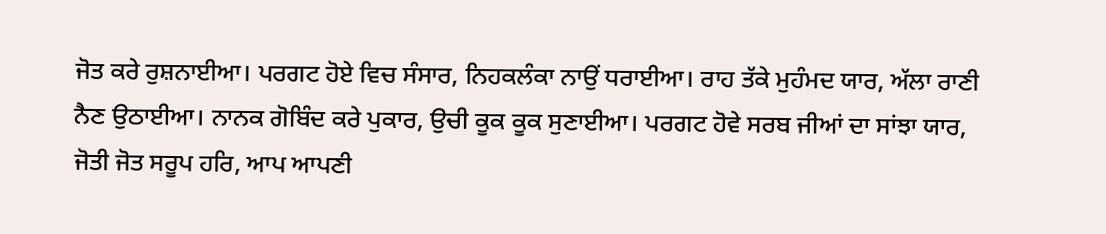ਜੋਤ ਕਰੇ ਰੁਸ਼ਨਾਈਆ। ਪਰਗਟ ਹੋਏ ਵਿਚ ਸੰਸਾਰ, ਨਿਹਕਲੰਕਾ ਨਾਉਂ ਧਰਾਈਆ। ਰਾਹ ਤੱਕੇ ਮੁਹੰਮਦ ਯਾਰ, ਅੱਲਾ ਰਾਣੀ ਨੈਣ ਉਠਾਈਆ। ਨਾਨਕ ਗੋਬਿੰਦ ਕਰੇ ਪੁਕਾਰ, ਉਚੀ ਕੂਕ ਕੂਕ ਸੁਣਾਈਆ। ਪਰਗਟ ਹੋਵੇ ਸਰਬ ਜੀਆਂ ਦਾ ਸਾਂਝਾ ਯਾਰ, ਜੋਤੀ ਜੋਤ ਸਰੂਪ ਹਰਿ, ਆਪ ਆਪਣੀ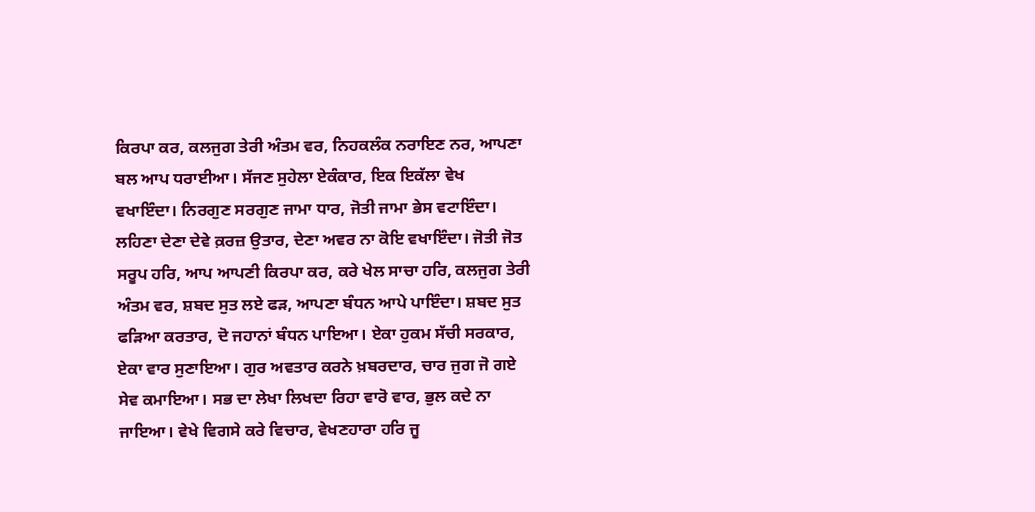ਕਿਰਪਾ ਕਰ, ਕਲਜੁਗ ਤੇਰੀ ਅੰਤਮ ਵਰ, ਨਿਹਕਲੰਕ ਨਰਾਇਣ ਨਰ, ਆਪਣਾ ਬਲ ਆਪ ਧਰਾਈਆ। ਸੱਜਣ ਸੁਹੇਲਾ ਏਕੰਕਾਰ, ਇਕ ਇਕੱਲਾ ਵੇਖ ਵਖਾਇੰਦਾ। ਨਿਰਗੁਣ ਸਰਗੁਣ ਜਾਮਾ ਧਾਰ, ਜੋਤੀ ਜਾਮਾ ਭੇਸ ਵਟਾਇੰਦਾ। ਲਹਿਣਾ ਦੇਣਾ ਦੇਵੇ ਕ਼ਰਜ਼ ਉਤਾਰ, ਦੇਣਾ ਅਵਰ ਨਾ ਕੋਇ ਵਖਾਇੰਦਾ। ਜੋਤੀ ਜੋਤ ਸਰੂਪ ਹਰਿ, ਆਪ ਆਪਣੀ ਕਿਰਪਾ ਕਰ, ਕਰੇ ਖੇਲ ਸਾਚਾ ਹਰਿ, ਕਲਜੁਗ ਤੇਰੀ ਅੰਤਮ ਵਰ, ਸ਼ਬਦ ਸੁਤ ਲਏ ਫੜ, ਆਪਣਾ ਬੰਧਨ ਆਪੇ ਪਾਇੰਦਾ। ਸ਼ਬਦ ਸੁਤ ਫੜਿਆ ਕਰਤਾਰ, ਦੋ ਜਹਾਨਾਂ ਬੰਧਨ ਪਾਇਆ। ਏਕਾ ਹੁਕਮ ਸੱਚੀ ਸਰਕਾਰ, ਏਕਾ ਵਾਰ ਸੁਣਾਇਆ। ਗੁਰ ਅਵਤਾਰ ਕਰਨੇ ਖ਼ਬਰਦਾਰ, ਚਾਰ ਜੁਗ ਜੋ ਗਏ ਸੇਵ ਕਮਾਇਆ। ਸਭ ਦਾ ਲੇਖਾ ਲਿਖਦਾ ਰਿਹਾ ਵਾਰੋ ਵਾਰ, ਭੁਲ ਕਦੇ ਨਾ ਜਾਇਆ। ਵੇਖੇ ਵਿਗਸੇ ਕਰੇ ਵਿਚਾਰ, ਵੇਖਣਹਾਰਾ ਹਰਿ ਜੂ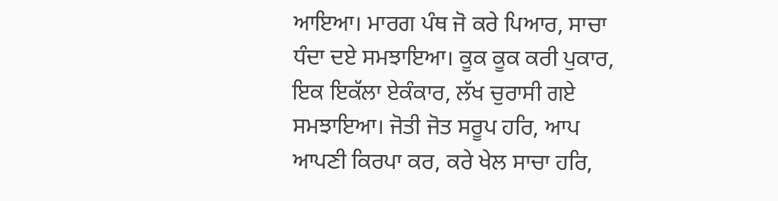ਆਇਆ। ਮਾਰਗ ਪੰਥ ਜੋ ਕਰੇ ਪਿਆਰ, ਸਾਚਾ ਧੰਦਾ ਦਏ ਸਮਝਾਇਆ। ਕੂਕ ਕੂਕ ਕਰੀ ਪੁਕਾਰ, ਇਕ ਇਕੱਲਾ ਏਕੰਕਾਰ, ਲੱਖ ਚੁਰਾਸੀ ਗਏ ਸਮਝਾਇਆ। ਜੋਤੀ ਜੋਤ ਸਰੂਪ ਹਰਿ, ਆਪ ਆਪਣੀ ਕਿਰਪਾ ਕਰ, ਕਰੇ ਖੇਲ ਸਾਚਾ ਹਰਿ,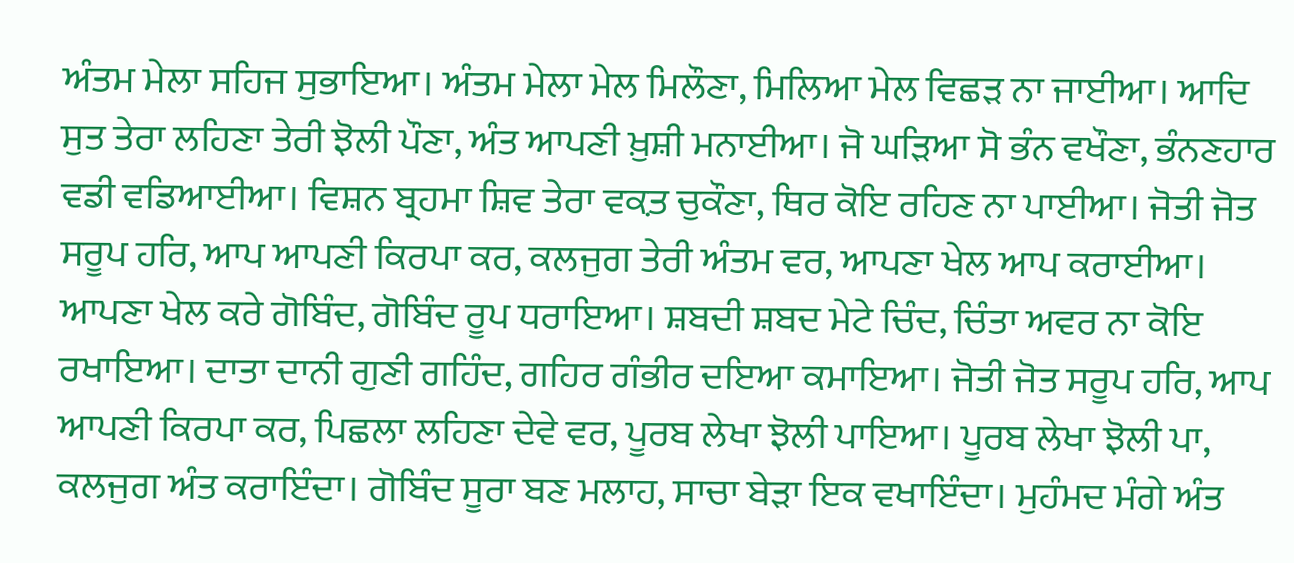ਅੰਤਮ ਮੇਲਾ ਸਹਿਜ ਸੁਭਾਇਆ। ਅੰਤਮ ਮੇਲਾ ਮੇਲ ਮਿਲੌਣਾ, ਮਿਲਿਆ ਮੇਲ ਵਿਛੜ ਨਾ ਜਾਈਆ। ਆਦਿ ਸੁਤ ਤੇਰਾ ਲਹਿਣਾ ਤੇਰੀ ਝੋਲੀ ਪੌਣਾ, ਅੰਤ ਆਪਣੀ ਖ਼ੁਸ਼ੀ ਮਨਾਈਆ। ਜੋ ਘੜਿਆ ਸੋ ਭੰਨ ਵਖੌਣਾ, ਭੰਨਣਹਾਰ ਵਡੀ ਵਡਿਆਈਆ। ਵਿਸ਼ਨ ਬ੍ਰਹਮਾ ਸ਼ਿਵ ਤੇਰਾ ਵਕ਼ਤ ਚੁਕੌਣਾ, ਥਿਰ ਕੋਇ ਰਹਿਣ ਨਾ ਪਾਈਆ। ਜੋਤੀ ਜੋਤ ਸਰੂਪ ਹਰਿ, ਆਪ ਆਪਣੀ ਕਿਰਪਾ ਕਰ, ਕਲਜੁਗ ਤੇਰੀ ਅੰਤਮ ਵਰ, ਆਪਣਾ ਖੇਲ ਆਪ ਕਰਾਈਆ। ਆਪਣਾ ਖੇਲ ਕਰੇ ਗੋਬਿੰਦ, ਗੋਬਿੰਦ ਰੂਪ ਧਰਾਇਆ। ਸ਼ਬਦੀ ਸ਼ਬਦ ਮੇਟੇ ਚਿੰਦ, ਚਿੰਤਾ ਅਵਰ ਨਾ ਕੋਇ ਰਖਾਇਆ। ਦਾਤਾ ਦਾਨੀ ਗੁਣੀ ਗਹਿੰਦ, ਗਹਿਰ ਗੰਭੀਰ ਦਇਆ ਕਮਾਇਆ। ਜੋਤੀ ਜੋਤ ਸਰੂਪ ਹਰਿ, ਆਪ ਆਪਣੀ ਕਿਰਪਾ ਕਰ, ਪਿਛਲਾ ਲਹਿਣਾ ਦੇਵੇ ਵਰ, ਪੂਰਬ ਲੇਖਾ ਝੋਲੀ ਪਾਇਆ। ਪੂਰਬ ਲੇਖਾ ਝੋਲੀ ਪਾ, ਕਲਜੁਗ ਅੰਤ ਕਰਾਇੰਦਾ। ਗੋਬਿੰਦ ਸੂਰਾ ਬਣ ਮਲਾਹ, ਸਾਚਾ ਬੇੜਾ ਇਕ ਵਖਾਇੰਦਾ। ਮੁਹੰਮਦ ਮੰਗੇ ਅੰਤ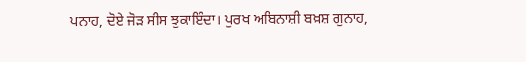ਪਨਾਹ, ਦੋਏ ਜੋੜ ਸੀਸ ਝੁਕਾਇੰਦਾ। ਪੁਰਖ ਅਬਿਨਾਸ਼ੀ ਬਖ਼ਸ਼ ਗੁਨਾਹ,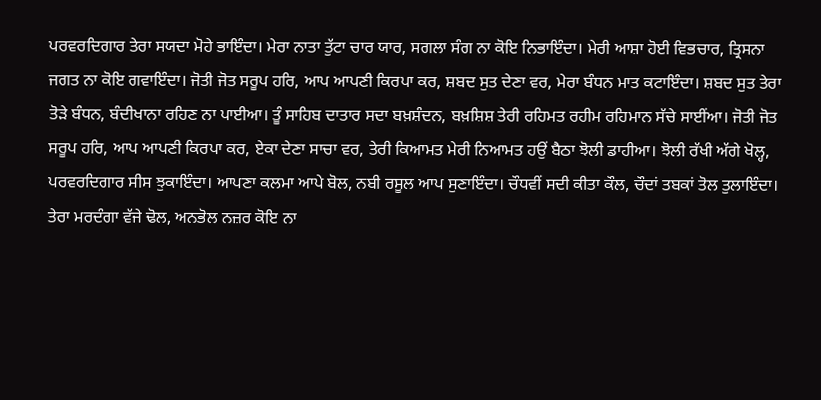ਪਰਵਰਦਿਗਾਰ ਤੇਰਾ ਸਯਦਾ ਮੋਹੇ ਭਾਇੰਦਾ। ਮੇਰਾ ਨਾਤਾ ਤੁੱਟਾ ਚਾਰ ਯਾਰ, ਸਗਲਾ ਸੰਗ ਨਾ ਕੋਇ ਨਿਭਾਇੰਦਾ। ਮੇਰੀ ਆਸ਼ਾ ਹੋਈ ਵਿਭਚਾਰ, ਤ੍ਰਿਸਨਾ ਜਗਤ ਨਾ ਕੋਇ ਗਵਾਇੰਦਾ। ਜੋਤੀ ਜੋਤ ਸਰੂਪ ਹਰਿ, ਆਪ ਆਪਣੀ ਕਿਰਪਾ ਕਰ, ਸ਼ਬਦ ਸੁਤ ਦੇਣਾ ਵਰ, ਮੇਰਾ ਬੰਧਨ ਮਾਤ ਕਟਾਇੰਦਾ। ਸ਼ਬਦ ਸੁਤ ਤੇਰਾ ਤੋੜੇ ਬੰਧਨ, ਬੰਦੀਖਾਨਾ ਰਹਿਣ ਨਾ ਪਾਈਆ। ਤੂੰ ਸਾਹਿਬ ਦਾਤਾਰ ਸਦਾ ਬਖ਼ਸ਼ੰਦਨ, ਬਖ਼ਸ਼ਿਸ਼ ਤੇਰੀ ਰਹਿਮਤ ਰਹੀਮ ਰਹਿਮਾਨ ਸੱਚੇ ਸਾਈਂਆ। ਜੋਤੀ ਜੋਤ ਸਰੂਪ ਹਰਿ, ਆਪ ਆਪਣੀ ਕਿਰਪਾ ਕਰ, ਏਕਾ ਦੇਣਾ ਸਾਚਾ ਵਰ, ਤੇਰੀ ਕਿਆਮਤ ਮੇਰੀ ਨਿਆਮਤ ਹਉਂ ਬੈਠਾ ਝੋਲੀ ਡਾਹੀਆ। ਝੋਲੀ ਰੱਖੀ ਅੱਗੇ ਖੋਲ੍ਹ, ਪਰਵਰਦਿਗਾਰ ਸੀਸ ਝੁਕਾਇੰਦਾ। ਆਪਣਾ ਕਲਮਾ ਆਪੇ ਬੋਲ, ਨਬੀ ਰਸੂਲ ਆਪ ਸੁਣਾਇੰਦਾ। ਚੌਧਵੀਂ ਸਦੀ ਕੀਤਾ ਕੌਲ, ਚੌਦਾਂ ਤਬਕਾਂ ਤੋਲ ਤੁਲਾਇੰਦਾ। ਤੇਰਾ ਮਰਦੰਗਾ ਵੱਜੇ ਢੋਲ, ਅਨਭੋਲ ਨਜ਼ਰ ਕੋਇ ਨਾ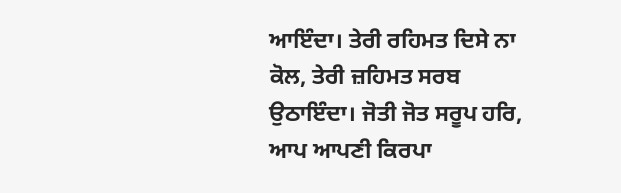ਆਇੰਦਾ। ਤੇਰੀ ਰਹਿਮਤ ਦਿਸੇ ਨਾ ਕੋਲ, ਤੇਰੀ ਜ਼ਹਿਮਤ ਸਰਬ ਉਠਾਇੰਦਾ। ਜੋਤੀ ਜੋਤ ਸਰੂਪ ਹਰਿ, ਆਪ ਆਪਣੀ ਕਿਰਪਾ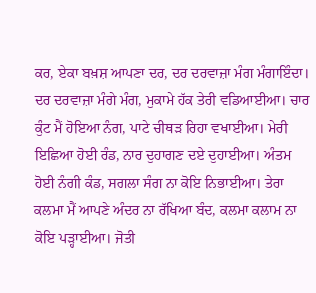ਕਰ, ਏਕਾ ਬਖ਼ਸ਼ ਆਪਣਾ ਦਰ, ਦਰ ਦਰਵਾਜ਼ਾ ਮੰਗ ਮੰਗਾਇੰਦਾ। ਦਰ ਦਰਵਾਜ਼ਾ ਮੰਗੇ ਮੰਗ, ਮੁਕਾਮੇ ਹੱਕ ਤੇਰੀ ਵਡਿਆਈਆ। ਚਾਰ ਕੁੰਟ ਮੈਂ ਹੋਇਆ ਨੰਗ, ਪਾਟੇ ਚੀਥੜ ਰਿਹਾ ਵਖਾਈਆ। ਮੇਰੀ ਇਛਿਆ ਹੋਈ ਰੰਡ, ਨਾਰ ਦੁਹਾਗਣ ਦਏ ਦੁਹਾਈਆ। ਅੰਤਮ ਹੋਈ ਨੰਗੀ ਕੰਡ, ਸਗਲਾ ਸੰਗ ਨਾ ਕੋਇ ਨਿਭਾਈਆ। ਤੇਰਾ ਕਲਮਾ ਮੈਂ ਆਪਣੇ ਅੰਦਰ ਨਾ ਰੱਖਿਆ ਬੰਦ, ਕਲਮਾ ਕਲਾਮ ਨਾ ਕੋਇ ਪੜ੍ਹਾਈਆ। ਜੋਤੀ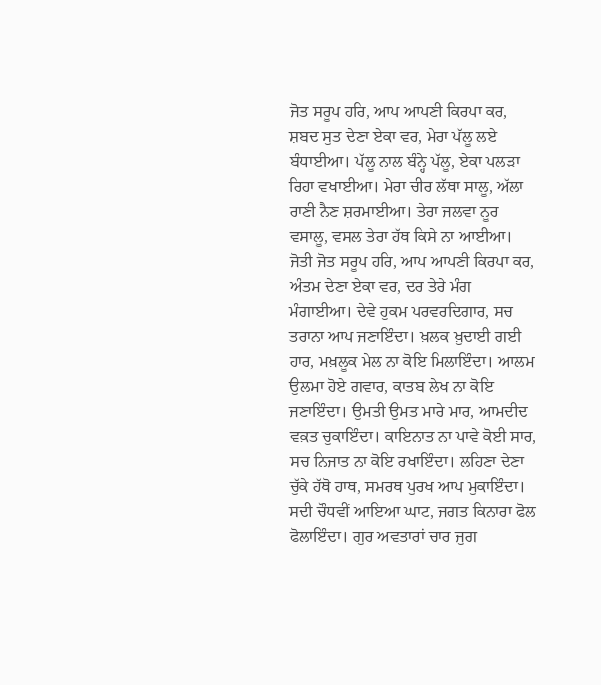ਜੋਤ ਸਰੂਪ ਹਰਿ, ਆਪ ਆਪਣੀ ਕਿਰਪਾ ਕਰ, ਸ਼ਬਦ ਸੁਤ ਦੇਣਾ ਏਕਾ ਵਰ, ਮੇਰਾ ਪੱਲੂ ਲਏ ਬੰਧਾਈਆ। ਪੱਲੂ ਨਾਲ ਬੰਨ੍ਹੇ ਪੱਲੂ, ਏਕਾ ਪਲੜਾ ਰਿਹਾ ਵਖਾਈਆ। ਮੇਰਾ ਚੀਰ ਲੱਥਾ ਸਾਲੂ, ਅੱਲਾ ਰਾਣੀ ਨੈਣ ਸ਼ਰਮਾਈਆ। ਤੇਰਾ ਜਲਵਾ ਨੂਰ ਵਸਾਲੂ, ਵਸਲ ਤੇਰਾ ਹੱਥ ਕਿਸੇ ਨਾ ਆਈਆ। ਜੋਤੀ ਜੋਤ ਸਰੂਪ ਹਰਿ, ਆਪ ਆਪਣੀ ਕਿਰਪਾ ਕਰ, ਅੰਤਮ ਦੇਣਾ ਏਕਾ ਵਰ, ਦਰ ਤੇਰੇ ਮੰਗ ਮੰਗਾਈਆ। ਦੇਵੇ ਹੁਕਮ ਪਰਵਰਦਿਗਾਰ, ਸਚ ਤਰਾਨਾ ਆਪ ਜਣਾਇੰਦਾ। ਖ਼ਲਕ ਖ਼ੁਦਾਈ ਗਈ ਹਾਰ, ਮਖ਼ਲੂਕ ਮੇਲ ਨਾ ਕੋਇ ਮਿਲਾਇੰਦਾ। ਆਲਮ ਉਲਮਾ ਹੋਏ ਗਵਾਰ, ਕਾਤਬ ਲੇਖ ਨਾ ਕੋਇ ਜਣਾਇੰਦਾ। ਉਮਤੀ ਉਮਤ ਮਾਰੇ ਮਾਰ, ਆਮਦੀਦ ਵਕ਼ਤ ਚੁਕਾਇੰਦਾ। ਕਾਇਨਾਤ ਨਾ ਪਾਵੇ ਕੋਈ ਸਾਰ, ਸਚ ਨਿਜਾਤ ਨਾ ਕੋਇ ਰਖਾਇੰਦਾ। ਲਹਿਣਾ ਦੇਣਾ ਚੁੱਕੇ ਹੱਥੋ ਹਾਥ, ਸਮਰਥ ਪੁਰਖ ਆਪ ਮੁਕਾਇੰਦਾ। ਸਦੀ ਚੌਧਵੀਂ ਆਇਆ ਘਾਟ, ਜਗਤ ਕਿਨਾਰਾ ਫੋਲ ਫੋਲਾਇੰਦਾ। ਗੁਰ ਅਵਤਾਰਾਂ ਚਾਰ ਜੁਗ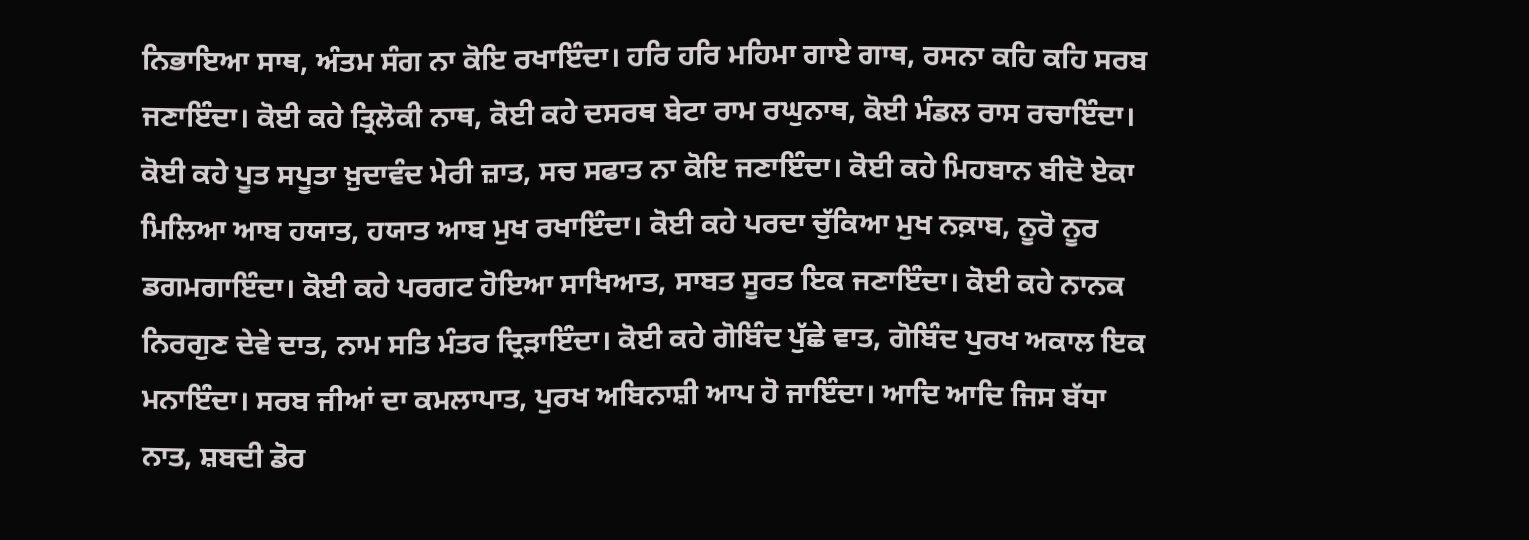ਨਿਭਾਇਆ ਸਾਥ, ਅੰਤਮ ਸੰਗ ਨਾ ਕੋਇ ਰਖਾਇੰਦਾ। ਹਰਿ ਹਰਿ ਮਹਿਮਾ ਗਾਏ ਗਾਥ, ਰਸਨਾ ਕਹਿ ਕਹਿ ਸਰਬ ਜਣਾਇੰਦਾ। ਕੋਈ ਕਹੇ ਤ੍ਰਿਲੋਕੀ ਨਾਥ, ਕੋਈ ਕਹੇ ਦਸਰਥ ਬੇਟਾ ਰਾਮ ਰਘੁਨਾਥ, ਕੋਈ ਮੰਡਲ ਰਾਸ ਰਚਾਇੰਦਾ। ਕੋਈ ਕਹੇ ਪੂਤ ਸਪੂਤਾ ਖ਼ੁਦਾਵੰਦ ਮੇਰੀ ਜ਼ਾਤ, ਸਚ ਸਫਾਤ ਨਾ ਕੋਇ ਜਣਾਇੰਦਾ। ਕੋਈ ਕਹੇ ਮਿਹਬਾਨ ਬੀਦੋ ਏਕਾ ਮਿਲਿਆ ਆਬ ਹਯਾਤ, ਹਯਾਤ ਆਬ ਮੁਖ ਰਖਾਇੰਦਾ। ਕੋਈ ਕਹੇ ਪਰਦਾ ਚੁੱਕਿਆ ਮੁਖ ਨਕ਼ਾਬ, ਨੂਰੋ ਨੂਰ ਡਗਮਗਾਇੰਦਾ। ਕੋਈ ਕਹੇ ਪਰਗਟ ਹੋਇਆ ਸਾਖਿਆਤ, ਸਾਬਤ ਸੂਰਤ ਇਕ ਜਣਾਇੰਦਾ। ਕੋਈ ਕਹੇ ਨਾਨਕ ਨਿਰਗੁਣ ਦੇਵੇ ਦਾਤ, ਨਾਮ ਸਤਿ ਮੰਤਰ ਦ੍ਰਿੜਾਇੰਦਾ। ਕੋਈ ਕਹੇ ਗੋਬਿੰਦ ਪੁੱਛੇ ਵਾਤ, ਗੋਬਿੰਦ ਪੁਰਖ ਅਕਾਲ ਇਕ ਮਨਾਇੰਦਾ। ਸਰਬ ਜੀਆਂ ਦਾ ਕਮਲਾਪਾਤ, ਪੁਰਖ ਅਬਿਨਾਸ਼ੀ ਆਪ ਹੋ ਜਾਇੰਦਾ। ਆਦਿ ਆਦਿ ਜਿਸ ਬੱਧਾ ਨਾਤ, ਸ਼ਬਦੀ ਡੋਰ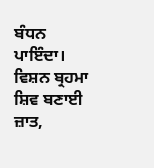ਬੰਧਨ ਪਾਇੰਦਾ। ਵਿਸ਼ਨ ਬ੍ਰਹਮਾ ਸ਼ਿਵ ਬਣਾਈ ਜ਼ਾਤ,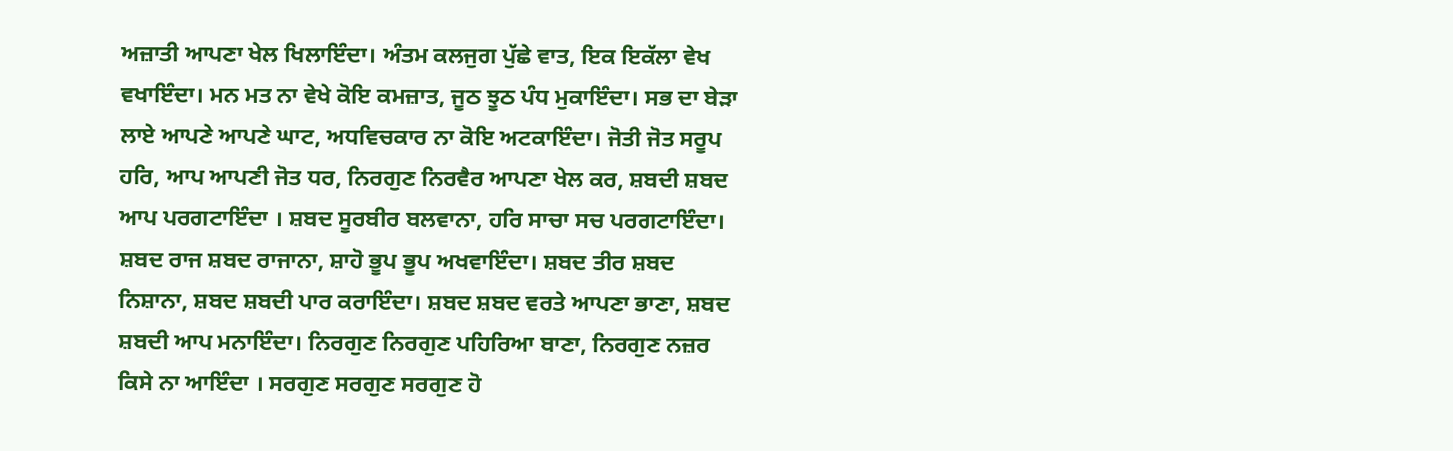ਅਜ਼ਾਤੀ ਆਪਣਾ ਖੇਲ ਖਿਲਾਇੰਦਾ। ਅੰਤਮ ਕਲਜੁਗ ਪੁੱਛੇ ਵਾਤ, ਇਕ ਇਕੱਲਾ ਵੇਖ ਵਖਾਇੰਦਾ। ਮਨ ਮਤ ਨਾ ਵੇਖੇ ਕੋਇ ਕਮਜ਼ਾਤ, ਜੂਠ ਝੂਠ ਪੰਧ ਮੁਕਾਇੰਦਾ। ਸਭ ਦਾ ਬੇੜਾ ਲਾਏ ਆਪਣੇ ਆਪਣੇ ਘਾਟ, ਅਧਵਿਚਕਾਰ ਨਾ ਕੋਇ ਅਟਕਾਇੰਦਾ। ਜੋਤੀ ਜੋਤ ਸਰੂਪ ਹਰਿ, ਆਪ ਆਪਣੀ ਜੋਤ ਧਰ, ਨਿਰਗੁਣ ਨਿਰਵੈਰ ਆਪਣਾ ਖੇਲ ਕਰ, ਸ਼ਬਦੀ ਸ਼ਬਦ ਆਪ ਪਰਗਟਾਇੰਦਾ । ਸ਼ਬਦ ਸੂਰਬੀਰ ਬਲਵਾਨਾ, ਹਰਿ ਸਾਚਾ ਸਚ ਪਰਗਟਾਇੰਦਾ। ਸ਼ਬਦ ਰਾਜ ਸ਼ਬਦ ਰਾਜਾਨਾ, ਸ਼ਾਹੋ ਭੂਪ ਭੂਪ ਅਖਵਾਇੰਦਾ। ਸ਼ਬਦ ਤੀਰ ਸ਼ਬਦ ਨਿਸ਼ਾਨਾ, ਸ਼ਬਦ ਸ਼ਬਦੀ ਪਾਰ ਕਰਾਇੰਦਾ। ਸ਼ਬਦ ਸ਼ਬਦ ਵਰਤੇ ਆਪਣਾ ਭਾਣਾ, ਸ਼ਬਦ ਸ਼ਬਦੀ ਆਪ ਮਨਾਇੰਦਾ। ਨਿਰਗੁਣ ਨਿਰਗੁਣ ਪਹਿਰਿਆ ਬਾਣਾ, ਨਿਰਗੁਣ ਨਜ਼ਰ ਕਿਸੇ ਨਾ ਆਇੰਦਾ । ਸਰਗੁਣ ਸਰਗੁਣ ਸਰਗੁਣ ਹੋ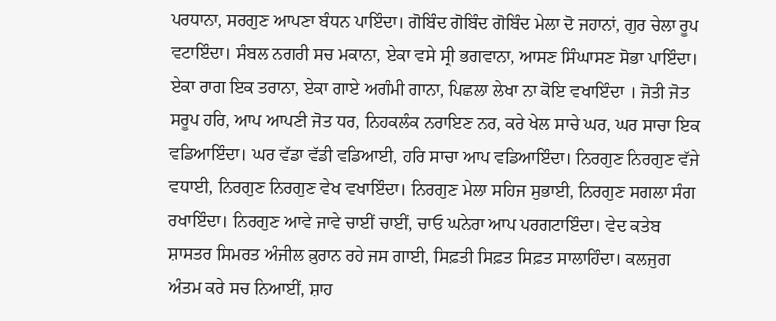ਪਰਧਾਨਾ, ਸਰਗੁਣ ਆਪਣਾ ਬੰਧਨ ਪਾਇੰਦਾ। ਗੋਬਿੰਦ ਗੋਬਿੰਦ ਗੋਬਿੰਦ ਮੇਲਾ ਦੋ ਜਹਾਨਾਂ, ਗੁਰ ਚੇਲਾ ਰੂਪ ਵਟਾਇੰਦਾ। ਸੰਬਲ ਨਗਰੀ ਸਚ ਮਕਾਨਾ, ਏਕਾ ਵਸੇ ਸ੍ਰੀ ਭਗਵਾਨਾ, ਆਸਣ ਸਿੰਘਾਸਣ ਸੋਭਾ ਪਾਇੰਦਾ। ਏਕਾ ਰਾਗ ਇਕ ਤਰਾਨਾ, ਏਕਾ ਗਾਏ ਅਗੰਮੀ ਗਾਨਾ, ਪਿਛਲਾ ਲੇਖਾ ਨਾ ਕੋਇ ਵਖਾਇੰਦਾ । ਜੋਤੀ ਜੋਤ ਸਰੂਪ ਹਰਿ, ਆਪ ਆਪਣੀ ਜੋਤ ਧਰ, ਨਿਹਕਲੰਕ ਨਰਾਇਣ ਨਰ, ਕਰੇ ਖੇਲ ਸਾਚੇ ਘਰ, ਘਰ ਸਾਚਾ ਇਕ ਵਡਿਆਇੰਦਾ। ਘਰ ਵੱਡਾ ਵੱਡੀ ਵਡਿਆਈ, ਹਰਿ ਸਾਚਾ ਆਪ ਵਡਿਆਇੰਦਾ। ਨਿਰਗੁਣ ਨਿਰਗੁਣ ਵੱਜੇ ਵਧਾਈ, ਨਿਰਗੁਣ ਨਿਰਗੁਣ ਵੇਖ ਵਖਾਇੰਦਾ। ਨਿਰਗੁਣ ਮੇਲਾ ਸਹਿਜ ਸੁਭਾਈ, ਨਿਰਗੁਣ ਸਗਲਾ ਸੰਗ ਰਖਾਇੰਦਾ। ਨਿਰਗੁਣ ਆਵੇ ਜਾਵੇ ਚਾਈਂ ਚਾਈਂ, ਚਾਓ ਘਨੇਰਾ ਆਪ ਪਰਗਟਾਇੰਦਾ। ਵੇਦ ਕਤੇਬ ਸ਼ਾਸਤਰ ਸਿਮਰਤ ਅੰਜੀਲ ਕ਼ੁਰਾਨ ਰਹੇ ਜਸ ਗਾਈ, ਸਿਫ਼ਤੀ ਸਿਫ਼ਤ ਸਿਫ਼ਤ ਸਾਲਾਹਿੰਦਾ। ਕਲਜੁਗ ਅੰਤਮ ਕਰੇ ਸਚ ਨਿਆਈਂ, ਸ਼ਾਹ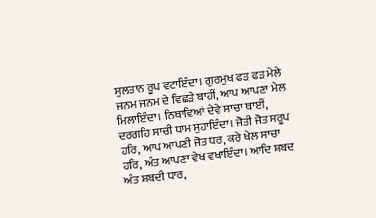ਸੁਲਤਾਨ ਰੂਪ ਵਟਾਇੰਦਾ। ਗੁਰਮੁਖ ਫੜ ਫੜ ਮੇਲੇ ਜਨਮ ਜਨਮ ਦੇ ਵਿਛੜੇ ਬਾਹੀਂ, ਆਪ ਆਪਣਾ ਮੇਲ ਮਿਲਾਇੰਦਾ। ਨਿਥਾਵਿਆਂ ਦੇਵੇ ਸਾਚਾ ਥਾਈਂ, ਦਰਗਹਿ ਸਾਚੀ ਧਾਮ ਸੁਹਾਇੰਦਾ। ਜੋਤੀ ਜੋਤ ਸਰੂਪ ਹਰਿ, ਆਪ ਆਪਣੀ ਜੋਤ ਧਰ, ਕਰੇ ਖੇਲ ਸਾਚਾ ਹਰਿ, ਅੰਤ ਆਪਣਾ ਵੇਖ ਵਖਾਇੰਦਾ। ਆਦਿ ਸ਼ਬਦ ਅੰਤ ਸ਼ਬਦੀ ਧਾਰ,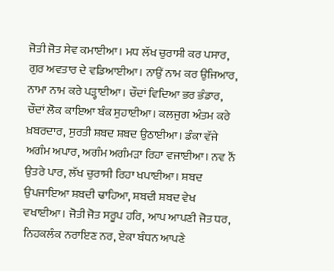ਜੋਤੀ ਜੋਤ ਸੇਵ ਕਮਾਈਆ। ਮਧ ਲੱਖ ਚੁਰਾਸੀ ਕਰ ਪਸਾਰ, ਗੁਰ ਅਵਤਾਰ ਦੇ ਵਡਿਆਈਆ। ਨਾਉਂ ਨਾਮ ਕਰ ਉਜਿਆਰ, ਨਾਮਾ ਨਾਮ ਕਰੇ ਪੜ੍ਹਾਈਆ। ਚੌਦਾਂ ਵਿਦਿਆ ਭਰ ਭੰਡਾਰ, ਚੌਦਾਂ ਲੋਕ ਕਾਇਆ ਬੰਕ ਸੁਹਾਈਆ। ਕਲਜੁਗ ਅੰਤਮ ਕਰੇ ਖ਼ਬਰਦਾਰ, ਸੁਰਤੀ ਸ਼ਬਦ ਸ਼ਬਦ ਉਠਾਈਆ। ਡੰਕਾ ਵੱਜੇ ਅਗੰਮ ਅਪਾਰ, ਅਗੰਮ ਅਗੰਮੜਾ ਰਿਹਾ ਵਜਾਈਆ। ਨਵ ਨੌਂ ਉਤਰੇ ਪਾਰ, ਲੱਖ ਚੁਰਾਸੀ ਰਿਹਾ ਖਪਾਈਆ। ਸ਼ਬਦ ਉਪਜਾਇਆ ਸ਼ਬਦੀ ਢਾਹਿਆ, ਸ਼ਬਦੀ ਸ਼ਬਦ ਵੇਖ ਵਖਾਈਆ। ਜੋਤੀ ਜੋਤ ਸਰੂਪ ਹਰਿ, ਆਪ ਆਪਣੀ ਜੋਤ ਧਰ, ਨਿਹਕਲੰਕ ਨਰਾਇਣ ਨਰ, ਏਕਾ ਬੰਧਨ ਆਪਣੇ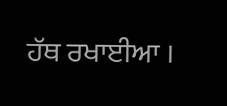ਹੱਥ ਰਖਾਈਆ ।